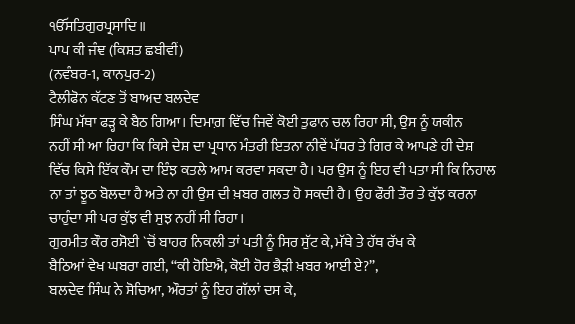ੴਸਤਿਗੁਰਪ੍ਰਸਾਦਿ॥
ਪਾਪ ਕੀ ਜੰਞ (ਕਿਸ਼ਤ ਛਬੀਵੀਂ)
(ਨਵੰਬਰ-1, ਕਾਨਪੁਰ-2)
ਟੈਲੀਫੋਨ ਕੱਟਣ ਤੋਂ ਬਾਅਦ ਬਲਦੇਵ
ਸਿੰਘ ਮੱਥਾ ਫੜ੍ਹ ਕੇ ਬੈਠ ਗਿਆ। ਦਿਮਾਗ਼ ਵਿੱਚ ਜਿਵੇਂ ਕੋਈ ਤੁਫਾਨ ਚਲ ਰਿਹਾ ਸੀ, ਉਸ ਨੂੰ ਯਕੀਨ
ਨਹੀਂ ਸੀ ਆ ਰਿਹਾ ਕਿ ਕਿਸੇ ਦੇਸ਼ ਦਾ ਪ੍ਰਧਾਨ ਮੰਤਰੀ ਇਤਨਾ ਨੀਵੇਂ ਪੱਧਰ ਤੇ ਗਿਰ ਕੇ ਆਪਣੇ ਹੀ ਦੇਸ਼
ਵਿੱਚ ਕਿਸੇ ਇੱਕ ਕੌਮ ਦਾ ਇੰਝ ਕਤਲੇ ਆਮ ਕਰਵਾ ਸਕਦਾ ਹੈ। ਪਰ ਉਸ ਨੂੰ ਇਹ ਵੀ ਪਤਾ ਸੀ ਕਿ ਨਿਹਾਲ
ਨਾ ਤਾਂ ਝੂਠ ਬੋਲਦਾ ਹੈ ਅਤੇ ਨਾ ਹੀ ਉਸ ਦੀ ਖ਼ਬਰ ਗਲਤ ਹੋ ਸਕਦੀ ਹੈ। ਉਹ ਫੌਰੀ ਤੌਰ ਤੇ ਕੁੱਝ ਕਰਨਾ
ਚਾਹੁੰਦਾ ਸੀ ਪਰ ਕੁੱਝ ਵੀ ਸੁਝ ਨਹੀਂ ਸੀ ਰਿਹਾ।
ਗੁਰਮੀਤ ਕੌਰ ਰਸੋਈ `ਚੋਂ ਬਾਹਰ ਨਿਕਲੀ ਤਾਂ ਪਤੀ ਨੂੰ ਸਿਰ ਸੁੱਟ ਕੇ, ਮੱਥੇ ਤੇ ਹੱਥ ਰੱਖ ਕੇ
ਬੈਠਿਆਂ ਵੇਖ ਘਬਰਾ ਗਈ, “ਕੀ ਹੋਇਐ, ਕੋਈ ਹੋਰ ਭੈੜੀ ਖ਼ਬਰ ਆਈ ਏ?”,
ਬਲਦੇਵ ਸਿੰਘ ਨੇ ਸੋਚਿਆ, ਔਰਤਾਂ ਨੂੰ ਇਹ ਗੱਲਾਂ ਦਸ ਕੇ,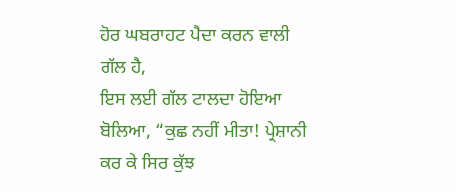ਹੋਰ ਘਬਰਾਹਟ ਪੈਦਾ ਕਰਨ ਵਾਲੀ ਗੱਲ ਹੈ,
ਇਸ ਲਈ ਗੱਲ ਟਾਲਦਾ ਹੋਇਆ ਬੋਲਿਆ, “ਕੁਛ ਨਹੀਂ ਮੀਤਾ! ਪ੍ਰੇਸ਼ਾਨੀ ਕਰ ਕੇ ਸਿਰ ਕੁੱਝ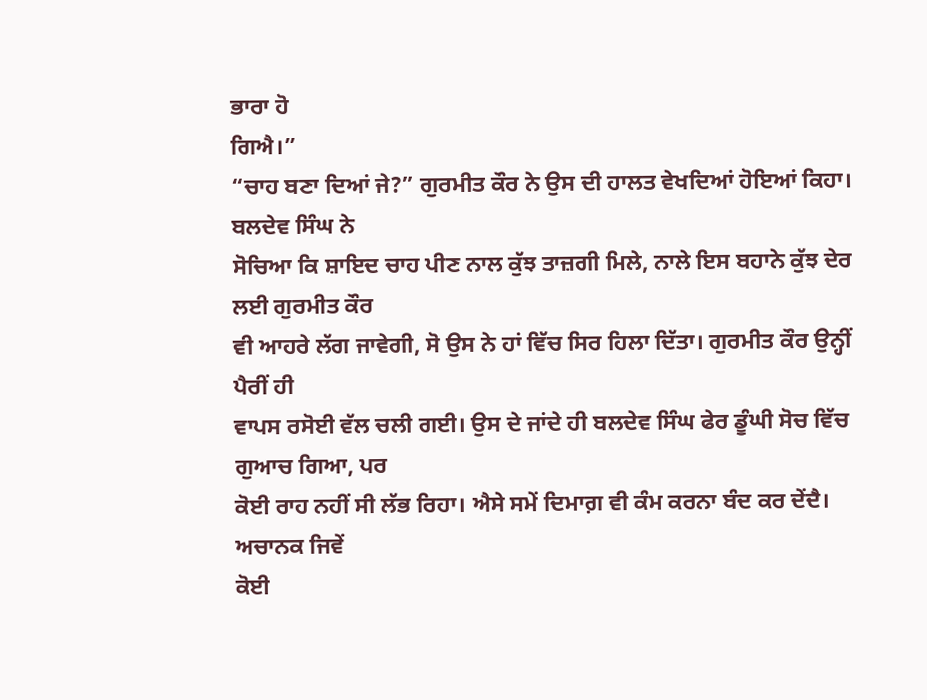ਭਾਰਾ ਹੋ
ਗਿਐ।”
“ਚਾਹ ਬਣਾ ਦਿਆਂ ਜੇ?” ਗੁਰਮੀਤ ਕੌਰ ਨੇ ਉਸ ਦੀ ਹਾਲਤ ਵੇਖਦਿਆਂ ਹੋਇਆਂ ਕਿਹਾ। ਬਲਦੇਵ ਸਿੰਘ ਨੇ
ਸੋਚਿਆ ਕਿ ਸ਼ਾਇਦ ਚਾਹ ਪੀਣ ਨਾਲ ਕੁੱਝ ਤਾਜ਼ਗੀ ਮਿਲੇ, ਨਾਲੇ ਇਸ ਬਹਾਨੇ ਕੁੱਝ ਦੇਰ ਲਈ ਗੁਰਮੀਤ ਕੌਰ
ਵੀ ਆਹਰੇ ਲੱਗ ਜਾਵੇਗੀ, ਸੋ ਉਸ ਨੇ ਹਾਂ ਵਿੱਚ ਸਿਰ ਹਿਲਾ ਦਿੱਤਾ। ਗੁਰਮੀਤ ਕੌਰ ਉਨ੍ਹੀਂ ਪੈਰੀਂ ਹੀ
ਵਾਪਸ ਰਸੋਈ ਵੱਲ ਚਲੀ ਗਈ। ਉਸ ਦੇ ਜਾਂਦੇ ਹੀ ਬਲਦੇਵ ਸਿੰਘ ਫੇਰ ਡੂੰਘੀ ਸੋਚ ਵਿੱਚ ਗੁਆਚ ਗਿਆ, ਪਰ
ਕੋਈ ਰਾਹ ਨਹੀਂ ਸੀ ਲੱਭ ਰਿਹਾ। ਐਸੇ ਸਮੇਂ ਦਿਮਾਗ਼ ਵੀ ਕੰਮ ਕਰਨਾ ਬੰਦ ਕਰ ਦੇਂਦੈ। ਅਚਾਨਕ ਜਿਵੇਂ
ਕੋਈ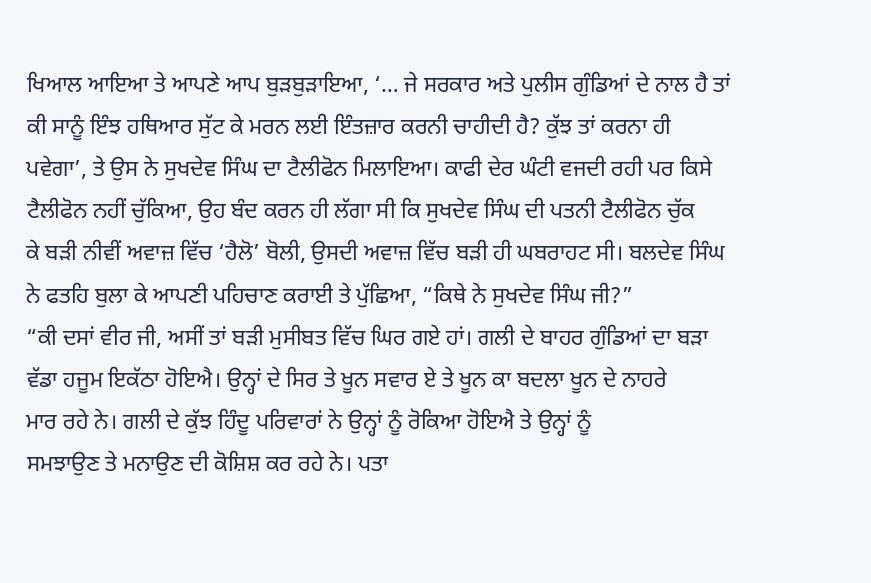ਖਿਆਲ ਆਇਆ ਤੇ ਆਪਣੇ ਆਪ ਬੁੜਬੁੜਾਇਆ, ‘… ਜੇ ਸਰਕਾਰ ਅਤੇ ਪੁਲੀਸ ਗੁੰਡਿਆਂ ਦੇ ਨਾਲ ਹੈ ਤਾਂ
ਕੀ ਸਾਨੂੰ ਇੰਝ ਹਥਿਆਰ ਸੁੱਟ ਕੇ ਮਰਨ ਲਈ ਇੰਤਜ਼ਾਰ ਕਰਨੀ ਚਾਹੀਦੀ ਹੈ? ਕੁੱਝ ਤਾਂ ਕਰਨਾ ਹੀ
ਪਵੇਗਾ’, ਤੇ ਉਸ ਨੇ ਸੁਖਦੇਵ ਸਿੰਘ ਦਾ ਟੈਲੀਫੋਨ ਮਿਲਾਇਆ। ਕਾਫੀ ਦੇਰ ਘੰਟੀ ਵਜਦੀ ਰਹੀ ਪਰ ਕਿਸੇ
ਟੈਲੀਫੋਨ ਨਹੀਂ ਚੁੱਕਿਆ, ਉਹ ਬੰਦ ਕਰਨ ਹੀ ਲੱਗਾ ਸੀ ਕਿ ਸੁਖਦੇਵ ਸਿੰਘ ਦੀ ਪਤਨੀ ਟੈਲੀਫੋਨ ਚੁੱਕ
ਕੇ ਬੜੀ ਨੀਵੀਂ ਅਵਾਜ਼ ਵਿੱਚ ‘ਹੈਲੋ’ ਬੋਲੀ, ਉਸਦੀ ਅਵਾਜ਼ ਵਿੱਚ ਬੜੀ ਹੀ ਘਬਰਾਹਟ ਸੀ। ਬਲਦੇਵ ਸਿੰਘ
ਨੇ ਫਤਹਿ ਬੁਲਾ ਕੇ ਆਪਣੀ ਪਹਿਚਾਣ ਕਰਾਈ ਤੇ ਪੁੱਛਿਆ, “ਕਿਥੇ ਨੇ ਸੁਖਦੇਵ ਸਿੰਘ ਜੀ?”
“ਕੀ ਦਸਾਂ ਵੀਰ ਜੀ, ਅਸੀਂ ਤਾਂ ਬੜੀ ਮੁਸੀਬਤ ਵਿੱਚ ਘਿਰ ਗਏ ਹਾਂ। ਗਲੀ ਦੇ ਬਾਹਰ ਗੁੰਡਿਆਂ ਦਾ ਬੜਾ
ਵੱਡਾ ਹਜੂਮ ਇਕੱਠਾ ਹੋਇਐ। ਉਨ੍ਹਾਂ ਦੇ ਸਿਰ ਤੇ ਖੂਨ ਸਵਾਰ ਏ ਤੇ ਖੂਨ ਕਾ ਬਦਲਾ ਖੂਨ ਦੇ ਨਾਹਰੇ
ਮਾਰ ਰਹੇ ਨੇ। ਗਲੀ ਦੇ ਕੁੱਝ ਹਿੰਦੂ ਪਰਿਵਾਰਾਂ ਨੇ ਉਨ੍ਹਾਂ ਨੂੰ ਰੋਕਿਆ ਹੋਇਐ ਤੇ ਉਨ੍ਹਾਂ ਨੂੰ
ਸਮਝਾਉਣ ਤੇ ਮਨਾਉਣ ਦੀ ਕੋਸ਼ਿਸ਼ ਕਰ ਰਹੇ ਨੇ। ਪਤਾ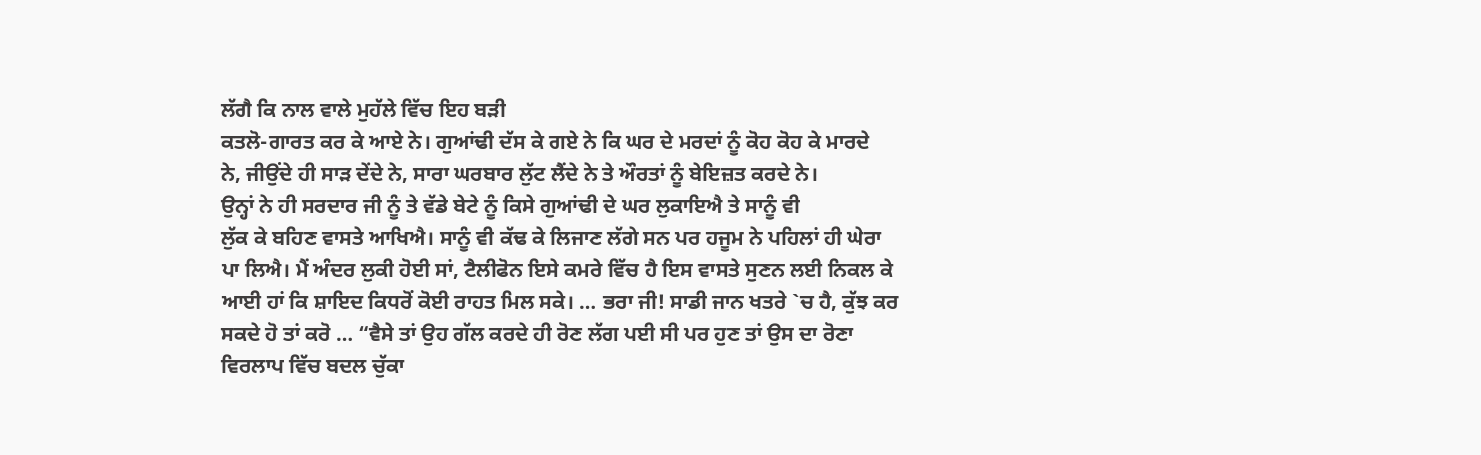ਲੱਗੈ ਕਿ ਨਾਲ ਵਾਲੇ ਮੁਹੱਲੇ ਵਿੱਚ ਇਹ ਬੜੀ
ਕਤਲੋ-ਗਾਰਤ ਕਰ ਕੇ ਆਏ ਨੇ। ਗੁਆਂਢੀ ਦੱਸ ਕੇ ਗਏ ਨੇ ਕਿ ਘਰ ਦੇ ਮਰਦਾਂ ਨੂੰ ਕੋਹ ਕੋਹ ਕੇ ਮਾਰਦੇ
ਨੇ, ਜੀਉਂਦੇ ਹੀ ਸਾੜ ਦੇਂਦੇ ਨੇ, ਸਾਰਾ ਘਰਬਾਰ ਲੁੱਟ ਲੈਂਦੇ ਨੇ ਤੇ ਔਰਤਾਂ ਨੂੰ ਬੇਇਜ਼ਤ ਕਰਦੇ ਨੇ।
ਉਨ੍ਹਾਂ ਨੇ ਹੀ ਸਰਦਾਰ ਜੀ ਨੂੰ ਤੇ ਵੱਡੇ ਬੇਟੇ ਨੂੰ ਕਿਸੇ ਗੁਆਂਢੀ ਦੇ ਘਰ ਲੁਕਾਇਐ ਤੇ ਸਾਨੂੰ ਵੀ
ਲੁੱਕ ਕੇ ਬਹਿਣ ਵਾਸਤੇ ਆਖਿਐ। ਸਾਨੂੰ ਵੀ ਕੱਢ ਕੇ ਲਿਜਾਣ ਲੱਗੇ ਸਨ ਪਰ ਹਜੂਮ ਨੇ ਪਹਿਲਾਂ ਹੀ ਘੇਰਾ
ਪਾ ਲਿਐ। ਮੈਂ ਅੰਦਰ ਲੁਕੀ ਹੋਈ ਸਾਂ, ਟੈਲੀਫੋਨ ਇਸੇ ਕਮਰੇ ਵਿੱਚ ਹੈ ਇਸ ਵਾਸਤੇ ਸੁਣਨ ਲਈ ਨਿਕਲ ਕੇ
ਆਈ ਹਾਂ ਕਿ ਸ਼ਾਇਦ ਕਿਧਰੋਂ ਕੋਈ ਰਾਹਤ ਮਿਲ ਸਕੇ। … ਭਰਾ ਜੀ! ਸਾਡੀ ਜਾਨ ਖਤਰੇ `ਚ ਹੈ, ਕੁੱਝ ਕਰ
ਸਕਦੇ ਹੋ ਤਾਂ ਕਰੋ … “ਵੈਸੇ ਤਾਂ ਉਹ ਗੱਲ ਕਰਦੇ ਹੀ ਰੋਣ ਲੱਗ ਪਈ ਸੀ ਪਰ ਹੁਣ ਤਾਂ ਉਸ ਦਾ ਰੋਣਾ
ਵਿਰਲਾਪ ਵਿੱਚ ਬਦਲ ਚੁੱਕਾ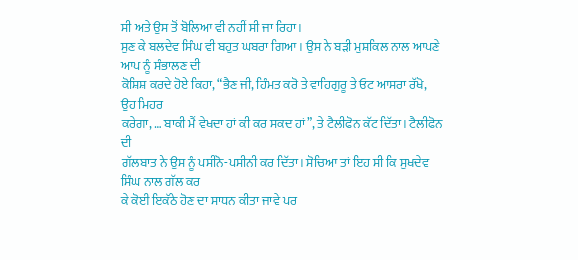ਸੀ ਅਤੇ ਉਸ ਤੋਂ ਬੋਲਿਆ ਵੀ ਨਹੀਂ ਸੀ ਜਾ ਰਿਹਾ।
ਸੁਣ ਕੇ ਬਲਦੇਵ ਸਿੰਘ ਵੀ ਬਹੁਤ ਘਬਰਾ ਗਿਆ। ਉਸ ਨੇ ਬੜੀ ਮੁਸ਼ਕਿਲ ਨਾਲ ਆਪਣੇ ਆਪ ਨੂੰ ਸੰਭਾਲਣ ਦੀ
ਕੋਸ਼ਿਸ਼ ਕਰਦੇ ਹੋਏ ਕਿਹਾ, “ਭੈਣ ਜੀ, ਹਿੰਮਤ ਕਰੋ ਤੇ ਵਾਹਿਗੁਰੂ ਤੇ ਓਟ ਆਸਰਾ ਰੱਖੋ, ਉਹ ਮਿਹਰ
ਕਰੇਗਾ, … ਬਾਕੀ ਮੈਂ ਵੇਖਦਾ ਹਾਂ ਕੀ ਕਰ ਸਕਦ ਹਾਂ”, ਤੇ ਟੈਲੀਫੋਨ ਕੱਟ ਦਿੱਤਾ। ਟੈਲੀਫੋਨ ਦੀ
ਗੱਲਬਾਤ ਨੇ ਉਸ ਨੂੰ ਪਸੀਨੋ-ਪਸੀਨੀ ਕਰ ਦਿੱਤਾ। ਸੋਚਿਆ ਤਾਂ ਇਹ ਸੀ ਕਿ ਸੁਖਦੇਵ ਸਿੰਘ ਨਾਲ ਗੱਲ ਕਰ
ਕੇ ਕੋਈ ਇਕੱਠੇ ਹੋਣ ਦਾ ਸਾਧਨ ਕੀਤਾ ਜਾਵੇ ਪਰ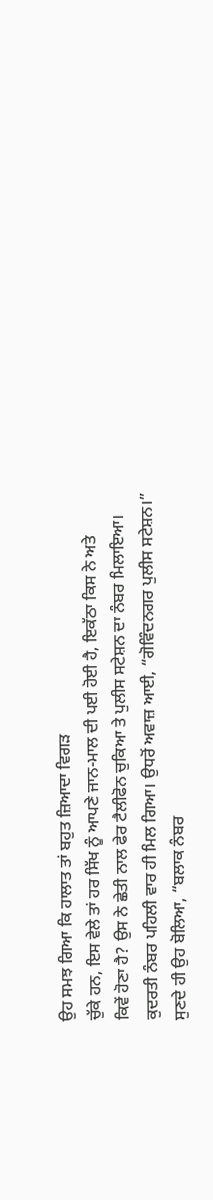ਉਹ ਸਮਝ ਗਿਆ ਕਿ ਹਾਲਾਤ ਤਾਂ ਬਹੁਤ ਜ਼ਿਆਦਾ ਵਿਗੜ
ਚੁੱਕੇ ਹਨ, ਇਸ ਵੇਲੇ ਤਾਂ ਹਰ ਸਿੱਖ ਨੂੰ ਆਪਣੇ ਜਾਨ-ਮਾਲ ਦੀ ਪਈ ਹੋਈ ਹੈ, ਇਕੱਠਾ ਕਿਸ ਨੇ ਅਤੇ
ਕਿਵੇਂ ਹੋਣਾ ਹੈ? ਉਸ ਨੇ ਛੇਤੀ ਨਾਲ ਫੇਰ ਟੈਲੀਫੋਨ ਚੁਕਿਆ ਤੇ ਪੁਲੀਸ ਸਟੇਸ਼ਨ ਦਾ ਨੰਬਰ ਮਿਲਾਇਆ।
ਕੁਦਰਤੀ ਨੰਬਰ ਪਹਿਲੀ ਵਾਰ ਹੀ ਮਿਲ ਗਿਆ। ਉਧਰੋਂ ਅਵਾਜ਼ ਆਈ, “ਗੋਵਿੰਦਨਗਰ ਪੁਲੀਸ ਸਟੇਸ਼ਨ।”
ਸੁਣਦੇ ਹੀ ਉਹ ਬੋਲਿਆ, “ਬਲਾਕ ਨੰਬਰ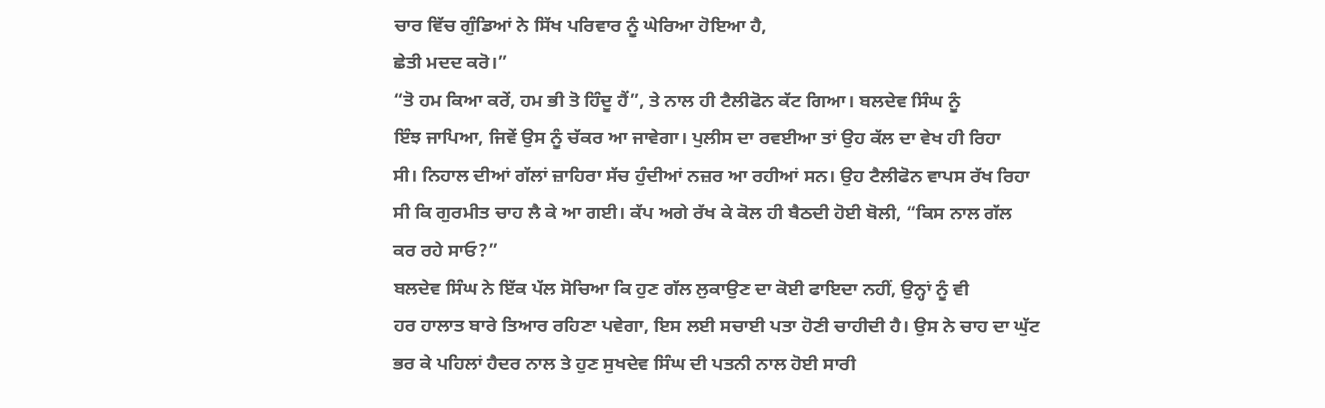ਚਾਰ ਵਿੱਚ ਗੁੰਡਿਆਂ ਨੇ ਸਿੱਖ ਪਰਿਵਾਰ ਨੂੰ ਘੇਰਿਆ ਹੋਇਆ ਹੈ,
ਛੇਤੀ ਮਦਦ ਕਰੋ।”
“ਤੋ ਹਮ ਕਿਆ ਕਰੇਂ, ਹਮ ਭੀ ਤੋ ਹਿੰਦੂ ਹੈਂ”, ਤੇ ਨਾਲ ਹੀ ਟੈਲੀਫੋਨ ਕੱਟ ਗਿਆ। ਬਲਦੇਵ ਸਿੰਘ ਨੂੰ
ਇੰਝ ਜਾਪਿਆ, ਜਿਵੇਂ ਉਸ ਨੂੰ ਚੱਕਰ ਆ ਜਾਵੇਗਾ। ਪੁਲੀਸ ਦਾ ਰਵਈਆ ਤਾਂ ਉਹ ਕੱਲ ਦਾ ਵੇਖ ਹੀ ਰਿਹਾ
ਸੀ। ਨਿਹਾਲ ਦੀਆਂ ਗੱਲਾਂ ਜ਼ਾਹਿਰਾ ਸੱਚ ਹੁੰਦੀਆਂ ਨਜ਼ਰ ਆ ਰਹੀਆਂ ਸਨ। ਉਹ ਟੈਲੀਫੋਨ ਵਾਪਸ ਰੱਖ ਰਿਹਾ
ਸੀ ਕਿ ਗੁਰਮੀਤ ਚਾਹ ਲੈ ਕੇ ਆ ਗਈ। ਕੱਪ ਅਗੇ ਰੱਖ ਕੇ ਕੋਲ ਹੀ ਬੈਠਦੀ ਹੋਈ ਬੋਲੀ, “ਕਿਸ ਨਾਲ ਗੱਲ
ਕਰ ਰਹੇ ਸਾਓ?”
ਬਲਦੇਵ ਸਿੰਘ ਨੇ ਇੱਕ ਪੱਲ ਸੋਚਿਆ ਕਿ ਹੁਣ ਗੱਲ ਲੁਕਾਉਣ ਦਾ ਕੋਈ ਫਾਇਦਾ ਨਹੀਂ, ਉਨ੍ਹਾਂ ਨੂੰ ਵੀ
ਹਰ ਹਾਲਾਤ ਬਾਰੇ ਤਿਆਰ ਰਹਿਣਾ ਪਵੇਗਾ, ਇਸ ਲਈ ਸਚਾਈ ਪਤਾ ਹੋਣੀ ਚਾਹੀਦੀ ਹੈ। ਉਸ ਨੇ ਚਾਹ ਦਾ ਘੁੱਟ
ਭਰ ਕੇ ਪਹਿਲਾਂ ਹੈਦਰ ਨਾਲ ਤੇ ਹੁਣ ਸੁਖਦੇਵ ਸਿੰਘ ਦੀ ਪਤਨੀ ਨਾਲ ਹੋਈ ਸਾਰੀ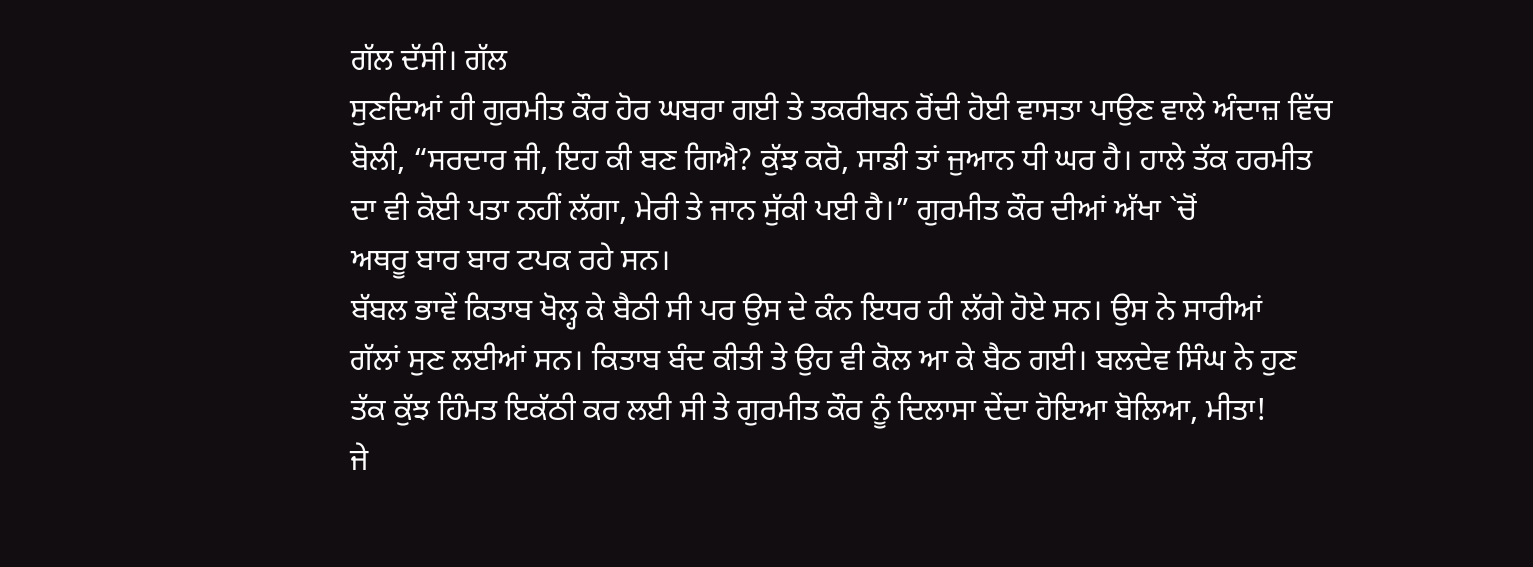ਗੱਲ ਦੱਸੀ। ਗੱਲ
ਸੁਣਦਿਆਂ ਹੀ ਗੁਰਮੀਤ ਕੌਰ ਹੋਰ ਘਬਰਾ ਗਈ ਤੇ ਤਕਰੀਬਨ ਰੋਂਦੀ ਹੋਈ ਵਾਸਤਾ ਪਾਉਣ ਵਾਲੇ ਅੰਦਾਜ਼ ਵਿੱਚ
ਬੋਲੀ, “ਸਰਦਾਰ ਜੀ, ਇਹ ਕੀ ਬਣ ਗਿਐ? ਕੁੱਝ ਕਰੋ, ਸਾਡੀ ਤਾਂ ਜੁਆਨ ਧੀ ਘਰ ਹੈ। ਹਾਲੇ ਤੱਕ ਹਰਮੀਤ
ਦਾ ਵੀ ਕੋਈ ਪਤਾ ਨਹੀਂ ਲੱਗਾ, ਮੇਰੀ ਤੇ ਜਾਨ ਸੁੱਕੀ ਪਈ ਹੈ।” ਗੁਰਮੀਤ ਕੌਰ ਦੀਆਂ ਅੱਖਾ `ਚੋਂ
ਅਥਰੂ ਬਾਰ ਬਾਰ ਟਪਕ ਰਹੇ ਸਨ।
ਬੱਬਲ ਭਾਵੇਂ ਕਿਤਾਬ ਖੋਲ੍ਹ ਕੇ ਬੈਠੀ ਸੀ ਪਰ ਉਸ ਦੇ ਕੰਨ ਇਧਰ ਹੀ ਲੱਗੇ ਹੋਏ ਸਨ। ਉਸ ਨੇ ਸਾਰੀਆਂ
ਗੱਲਾਂ ਸੁਣ ਲਈਆਂ ਸਨ। ਕਿਤਾਬ ਬੰਦ ਕੀਤੀ ਤੇ ਉਹ ਵੀ ਕੋਲ ਆ ਕੇ ਬੈਠ ਗਈ। ਬਲਦੇਵ ਸਿੰਘ ਨੇ ਹੁਣ
ਤੱਕ ਕੁੱਝ ਹਿੰਮਤ ਇਕੱਠੀ ਕਰ ਲਈ ਸੀ ਤੇ ਗੁਰਮੀਤ ਕੌਰ ਨੂੰ ਦਿਲਾਸਾ ਦੇਂਦਾ ਹੋਇਆ ਬੋਲਿਆ, ਮੀਤਾ!
ਜੇ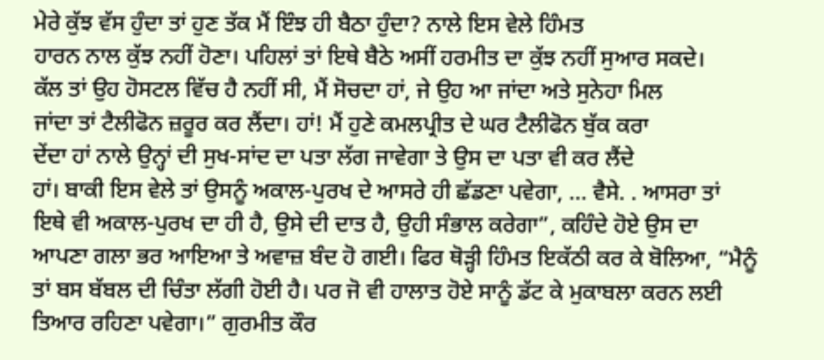ਮੇਰੇ ਕੁੱਝ ਵੱਸ ਹੁੰਦਾ ਤਾਂ ਹੁਣ ਤੱਕ ਮੈਂ ਇੰਝ ਹੀ ਬੈਠਾ ਹੁੰਦਾ? ਨਾਲੇ ਇਸ ਵੇਲੇ ਹਿੰਮਤ
ਹਾਰਨ ਨਾਲ ਕੁੱਝ ਨਹੀਂ ਹੋਣਾ। ਪਹਿਲਾਂ ਤਾਂ ਇਥੇ ਬੈਠੇ ਅਸੀਂ ਹਰਮੀਤ ਦਾ ਕੁੱਝ ਨਹੀਂ ਸੁਆਰ ਸਕਦੇ।
ਕੱਲ ਤਾਂ ਉਹ ਹੋਸਟਲ ਵਿੱਚ ਹੈ ਨਹੀਂ ਸੀ, ਮੈਂ ਸੋਚਦਾ ਹਾਂ, ਜੇ ਉਹ ਆ ਜਾਂਦਾ ਅਤੇ ਸੁਨੇਹਾ ਮਿਲ
ਜਾਂਦਾ ਤਾਂ ਟੈਲੀਫੋਨ ਜ਼ਰੂਰ ਕਰ ਲੈਂਦਾ। ਹਾਂ! ਮੈਂ ਹੁਣੇ ਕਮਲਪ੍ਰੀਤ ਦੇ ਘਰ ਟੈਲੀਫੋਨ ਬੁੱਕ ਕਰਾ
ਦੇਂਦਾ ਹਾਂ ਨਾਲੇ ਉਨ੍ਹਾਂ ਦੀ ਸੁਖ-ਸਾਂਦ ਦਾ ਪਤਾ ਲੱਗ ਜਾਵੇਗਾ ਤੇ ਉਸ ਦਾ ਪਤਾ ਵੀ ਕਰ ਲੈਂਦੇ
ਹਾਂ। ਬਾਕੀ ਇਸ ਵੇਲੇ ਤਾਂ ਉਸਨੂੰ ਅਕਾਲ-ਪੁਰਖ ਦੇ ਆਸਰੇ ਹੀ ਛੱਡਣਾ ਪਵੇਗਾ, … ਵੈਸੇ. . ਆਸਰਾ ਤਾਂ
ਇਥੇ ਵੀ ਅਕਾਲ-ਪੁਰਖ ਦਾ ਹੀ ਹੈ, ਉਸੇ ਦੀ ਦਾਤ ਹੈ, ਉਹੀ ਸੰਭਾਲ ਕਰੇਗਾ”, ਕਹਿੰਦੇ ਹੋਏ ਉਸ ਦਾ
ਆਪਣਾ ਗਲਾ ਭਰ ਆਇਆ ਤੇ ਅਵਾਜ਼ ਬੰਦ ਹੋ ਗਈ। ਫਿਰ ਥੋੜ੍ਹੀ ਹਿੰਮਤ ਇਕੱਠੀ ਕਰ ਕੇ ਬੋਲਿਆ, “ਮੈਨੂੰ
ਤਾਂ ਬਸ ਬੱਬਲ ਦੀ ਚਿੰਤਾ ਲੱਗੀ ਹੋਈ ਹੈ। ਪਰ ਜੋ ਵੀ ਹਾਲਾਤ ਹੋਏ ਸਾਨੂੰ ਡੱਟ ਕੇ ਮੁਕਾਬਲਾ ਕਰਨ ਲਈ
ਤਿਆਰ ਰਹਿਣਾ ਪਵੇਗਾ।” ਗੁਰਮੀਤ ਕੌਰ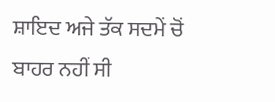ਸ਼ਾਇਦ ਅਜੇ ਤੱਕ ਸਦਮੇਂ ਚੋਂ ਬਾਹਰ ਨਹੀਂ ਸੀ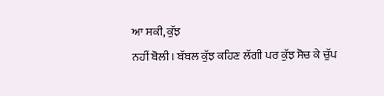ਆ ਸਕੀ, ਕੁੱਝ
ਨਹੀਂ ਬੋਲੀ। ਬੱਬਲ ਕੁੱਝ ਕਹਿਣ ਲੱਗੀ ਪਰ ਕੁੱਝ ਸੋਚ ਕੇ ਚੁੱਪ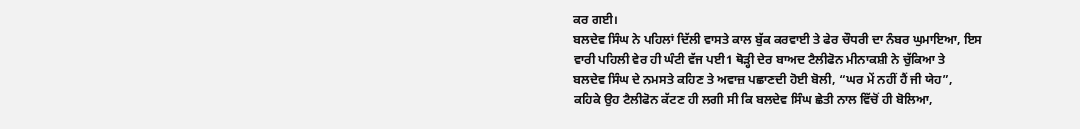ਕਰ ਗਈ।
ਬਲਦੇਵ ਸਿੰਘ ਨੇ ਪਹਿਲਾਂ ਦਿੱਲੀ ਵਾਸਤੇ ਕਾਲ ਬੁੱਕ ਕਰਵਾਈ ਤੇ ਫੇਰ ਚੌਧਰੀ ਦਾ ਨੰਬਰ ਘੁਮਾਇਆ, ਇਸ
ਵਾਰੀ ਪਹਿਲੀ ਵੇਰ ਹੀ ਘੰਟੀ ਵੱਜ ਪਈ1 ਥੋੜ੍ਹੀ ਦੇਰ ਬਾਅਦ ਟੈਲੀਫੋਨ ਮੀਨਾਕਸ਼ੀ ਨੇ ਚੁੱਕਿਆ ਤੇ
ਬਲਦੇਵ ਸਿੰਘ ਦੇ ਨਮਸਤੇ ਕਹਿਣ ਤੇ ਅਵਾਜ਼ ਪਛਾਣਦੀ ਹੋਈ ਬੋਲੀ, “ਘਰ ਮੇਂ ਨਹੀਂ ਹੈਂ ਜੀ ਯੇਹ”,
ਕਹਿਕੇ ਉਹ ਟੈਲੀਫੋਨ ਕੱਟਣ ਹੀ ਲਗੀ ਸੀ ਕਿ ਬਲਦੇਵ ਸਿੰਘ ਛੇਤੀ ਨਾਲ ਵਿੱਚੋਂ ਹੀ ਬੋਲਿਆ,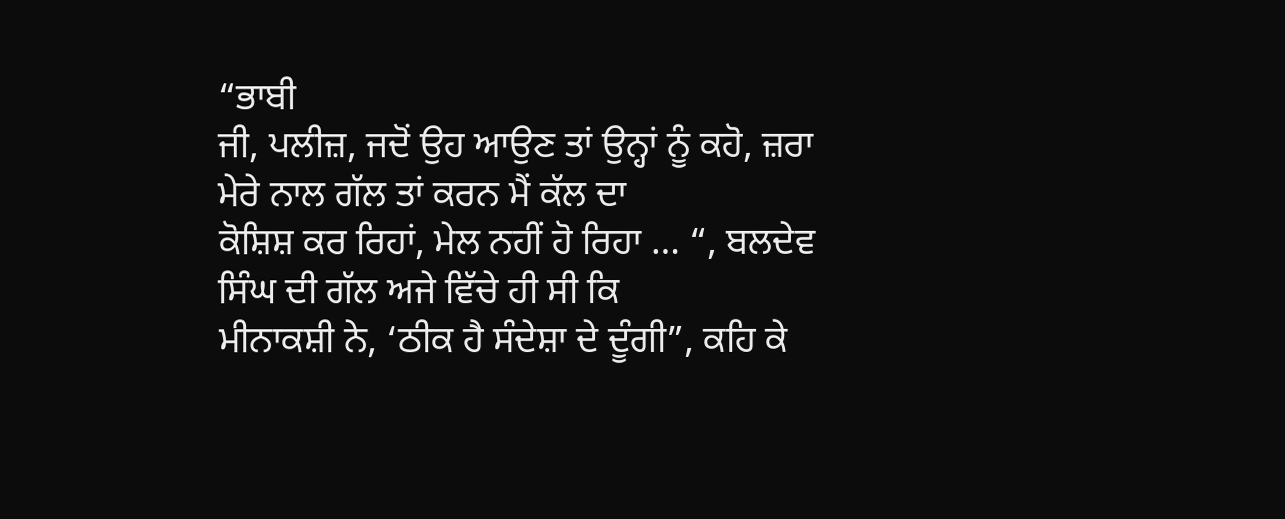“ਭਾਬੀ
ਜੀ, ਪਲੀਜ਼, ਜਦੋਂ ਉਹ ਆਉਣ ਤਾਂ ਉਨ੍ਹਾਂ ਨੂੰ ਕਹੋ, ਜ਼ਰਾ ਮੇਰੇ ਨਾਲ ਗੱਲ ਤਾਂ ਕਰਨ ਮੈਂ ਕੱਲ ਦਾ
ਕੋਸ਼ਿਸ਼ ਕਰ ਰਿਹਾਂ, ਮੇਲ ਨਹੀਂ ਹੋ ਰਿਹਾ … “, ਬਲਦੇਵ ਸਿੰਘ ਦੀ ਗੱਲ ਅਜੇ ਵਿੱਚੇ ਹੀ ਸੀ ਕਿ
ਮੀਨਾਕਸ਼ੀ ਨੇ, ‘ਠੀਕ ਹੈ ਸੰਦੇਸ਼ਾ ਦੇ ਦੂੰਗੀ”, ਕਹਿ ਕੇ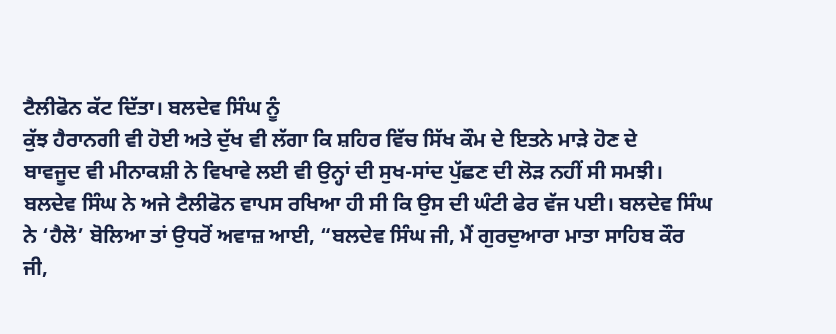ਟੈਲੀਫੋਨ ਕੱਟ ਦਿੱਤਾ। ਬਲਦੇਵ ਸਿੰਘ ਨੂੰ
ਕੁੱਝ ਹੈਰਾਨਗੀ ਵੀ ਹੋਈ ਅਤੇ ਦੁੱਖ ਵੀ ਲੱਗਾ ਕਿ ਸ਼ਹਿਰ ਵਿੱਚ ਸਿੱਖ ਕੌਮ ਦੇ ਇਤਨੇ ਮਾੜੇ ਹੋਣ ਦੇ
ਬਾਵਜੂਦ ਵੀ ਮੀਨਾਕਸ਼ੀ ਨੇ ਵਿਖਾਵੇ ਲਈ ਵੀ ਉਨ੍ਹਾਂ ਦੀ ਸੁਖ-ਸਾਂਦ ਪੁੱਛਣ ਦੀ ਲੋੜ ਨਹੀਂ ਸੀ ਸਮਝੀ।
ਬਲਦੇਵ ਸਿੰਘ ਨੇ ਅਜੇ ਟੈਲੀਫੋਨ ਵਾਪਸ ਰਖਿਆ ਹੀ ਸੀ ਕਿ ਉਸ ਦੀ ਘੰਟੀ ਫੇਰ ਵੱਜ ਪਈ। ਬਲਦੇਵ ਸਿੰਘ
ਨੇ ‘ਹੈਲੋ’ ਬੋਲਿਆ ਤਾਂ ਉਧਰੋਂ ਅਵਾਜ਼ ਆਈ, “ਬਲਦੇਵ ਸਿੰਘ ਜੀ, ਮੈਂ ਗੁਰਦੁਆਰਾ ਮਾਤਾ ਸਾਹਿਬ ਕੌਰ
ਜੀ,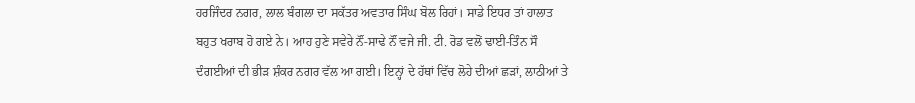ਹਰਜਿੰਦਰ ਨਗਰ, ਲਾਲ ਬੰਗਲਾ ਦਾ ਸਕੱਤਰ ਅਵਤਾਰ ਸਿੰਘ ਬੋਲ ਰਿਹਾਂ। ਸਾਡੇ ਇਧਰ ਤਾਂ ਹਾਲਾਤ
ਬਹੁਤ ਖਰਾਬ ਹੋ ਗਏ ਨੇ। ਆਹ ਹੁਣੇ ਸਵੇਰੇ ਨੌਂ-ਸਾਢੇ ਨੌਂ ਵਜੇ ਜੀ. ਟੀ. ਰੋਡ ਵਲੋਂ ਢਾਈ-ਤਿੰਨ ਸੌ
ਦੰਗਈਆਂ ਦੀ ਭੀੜ ਸ਼ੰਕਰ ਨਗਰ ਵੱਲ ਆ ਗਈ। ਇਨ੍ਹਾਂ ਦੇ ਹੱਥਾਂ ਵਿੱਚ ਲੋਹੇ ਦੀਆਂ ਛੜਾਂ, ਲਾਠੀਆਂ ਤੇ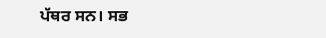ਪੱਥਰ ਸਨ। ਸਭ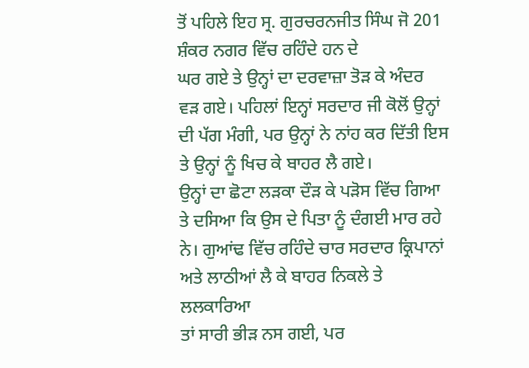ਤੋਂ ਪਹਿਲੇ ਇਹ ਸ੍ਰ. ਗੁਰਚਰਨਜੀਤ ਸਿੰਘ ਜੋ 201 ਸ਼ੰਕਰ ਨਗਰ ਵਿੱਚ ਰਹਿੰਦੇ ਹਨ ਦੇ
ਘਰ ਗਏ ਤੇ ਉਨ੍ਹਾਂ ਦਾ ਦਰਵਾਜ਼ਾ ਤੋੜ ਕੇ ਅੰਦਰ ਵੜ ਗਏ। ਪਹਿਲਾਂ ਇਨ੍ਹਾਂ ਸਰਦਾਰ ਜੀ ਕੋਲੋਂ ਉਨ੍ਹਾਂ
ਦੀ ਪੱਗ ਮੰਗੀ, ਪਰ ਉਨ੍ਹਾਂ ਨੇ ਨਾਂਹ ਕਰ ਦਿੱਤੀ ਇਸ ਤੇ ਉਨ੍ਹਾਂ ਨੂੰ ਖਿਚ ਕੇ ਬਾਹਰ ਲੈ ਗਏ।
ਉਨ੍ਹਾਂ ਦਾ ਛੋਟਾ ਲੜਕਾ ਦੌੜ ਕੇ ਪੜੋਸ ਵਿੱਚ ਗਿਆ ਤੇ ਦਸਿਆ ਕਿ ਉਸ ਦੇ ਪਿਤਾ ਨੂੰ ਦੰਗਈ ਮਾਰ ਰਹੇ
ਨੇ। ਗੁਆਂਢ ਵਿੱਚ ਰਹਿੰਦੇ ਚਾਰ ਸਰਦਾਰ ਕ੍ਰਿਪਾਨਾਂ ਅਤੇ ਲਾਠੀਆਂ ਲੈ ਕੇ ਬਾਹਰ ਨਿਕਲੇ ਤੇ ਲਲਕਾਰਿਆ
ਤਾਂ ਸਾਰੀ ਭੀੜ ਨਸ ਗਈ, ਪਰ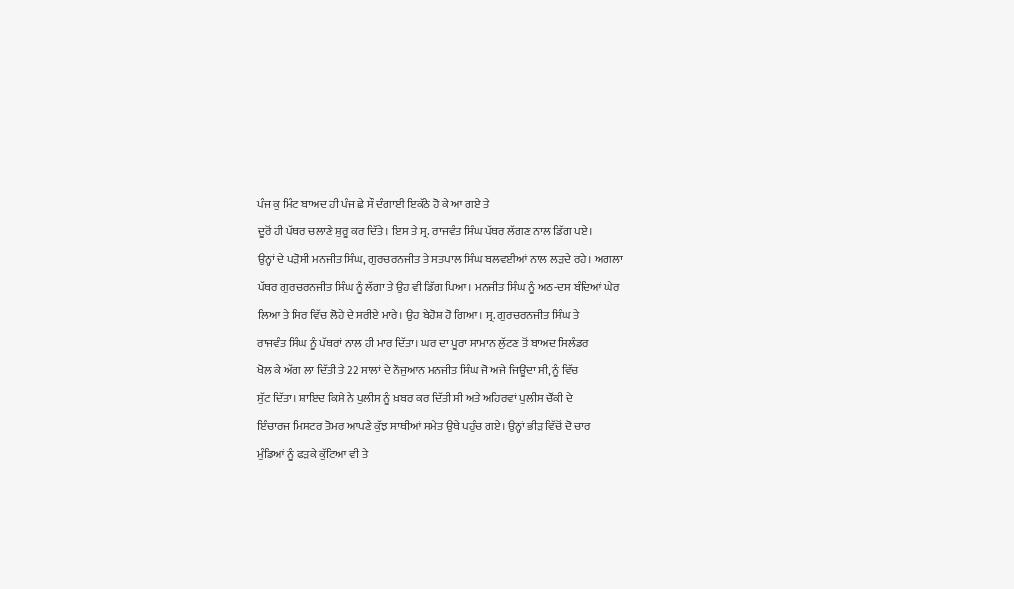ਪੰਜ ਕੁ ਮਿੰਟ ਬਾਅਦ ਹੀ ਪੰਜ ਛੇ ਸੌ ਦੰਗਾਈ ਇਕੱਠੇ ਹੋ ਕੇ ਆ ਗਏ ਤੇ
ਦੂਰੋਂ ਹੀ ਪੱਥਰ ਚਲਾਣੇ ਸ਼ੁਰੂ ਕਰ ਦਿੱਤੇ। ਇਸ ਤੇ ਸ੍ਰ. ਰਾਜਵੰਤ ਸਿੰਘ ਪੱਥਰ ਲੱਗਣ ਨਾਲ ਡਿੱਗ ਪਏ।
ਉਨ੍ਹਾਂ ਦੇ ਪੜੋਸੀ ਮਨਜੀਤ ਸਿੰਘ, ਗੁਰਚਰਨਜੀਤ ਤੇ ਸਤਪਾਲ ਸਿੰਘ ਬਲਵਈਆਂ ਨਾਲ ਲੜਦੇ ਰਹੇ। ਅਗਲਾ
ਪੱਥਰ ਗੁਰਚਰਨਜੀਤ ਸਿੰਘ ਨੂੰ ਲੱਗਾ ਤੇ ਉਹ ਵੀ ਡਿੱਗ ਪਿਆ। ਮਨਜੀਤ ਸਿੰਘ ਨੂੰ ਅਠ-ਦਸ ਬੰਦਿਆਂ ਘੇਰ
ਲਿਆ ਤੇ ਸਿਰ ਵਿੱਚ ਲੋਹੇ ਦੇ ਸਰੀਏ ਮਾਰੇ। ਉਹ ਬੇਹੋਸ਼ ਹੋ ਗਿਆ। ਸ੍ਰ. ਗੁਰਚਰਨਜੀਤ ਸਿੰਘ ਤੇ
ਰਾਜਵੰਤ ਸਿੰਘ ਨੂੰ ਪੱਥਰਾਂ ਨਾਲ ਹੀ ਮਾਰ ਦਿੱਤਾ। ਘਰ ਦਾ ਪੂਰਾ ਸਾਮਾਨ ਲੁੱਟਣ ਤੋਂ ਬਾਅਦ ਸਿਲੰਡਰ
ਖੋਲ ਕੇ ਅੱਗ ਲਾ ਦਿੱਤੀ ਤੇ 22 ਸਾਲਾਂ ਦੇ ਨੌਜੁਆਨ ਮਨਜੀਤ ਸਿੰਘ ਜੋ ਅਜੇ ਜਿਊਂਦਾ ਸੀ, ਨੂੰ ਵਿੱਚ
ਸੁੱਟ ਦਿੱਤਾ। ਸ਼ਾਇਦ ਕਿਸੇ ਨੇ ਪੁਲੀਸ ਨੂੰ ਖ਼ਬਰ ਕਰ ਦਿੱਤੀ ਸੀ ਅਤੇ ਅਹਿਰਵਾਂ ਪੁਲੀਸ ਚੌਂਕੀ ਦੇ
ਇੰਚਾਰਜ ਮਿਸਟਰ ਤੋਮਰ ਆਪਣੇ ਕੁੱਝ ਸਾਥੀਆਂ ਸਮੇਤ ਉਥੇ ਪਹੁੰਚ ਗਏ। ਉਨ੍ਹਾਂ ਭੀੜ ਵਿੱਚੋਂ ਦੋ ਚਾਰ
ਮੁੰਡਿਆਂ ਨੂੰ ਫੜਕੇ ਕੁੱਟਿਆ ਵੀ ਤੇ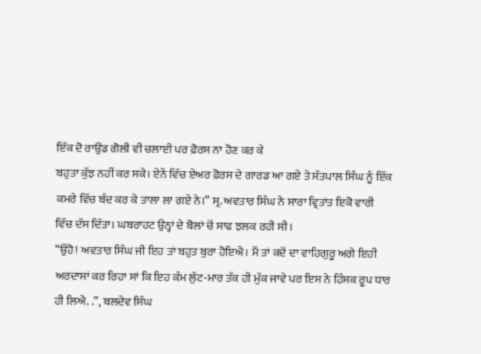ਇੱਕ ਦੋ ਰਾਉਂਡ ਗੋਲੀ ਵੀ ਚਲਾਈ ਪਰ ਫ਼ੋਰਸ ਨਾ ਹੋਣ ਕਰ ਕੇ
ਬਹੁਤਾ ਕੁੱਝ ਨਹੀਂ ਕਰ ਸਕੇ। ਏਨੇਂ ਵਿੱਚ ਏਅਰ ਫ਼ੋਰਸ ਦੇ ਗਾਰਡ ਆ ਗਏ ਤੇ ਸੱਤਪਾਲ ਸਿੰਘ ਨੂੰ ਇੱਕ
ਕਮਰੇ ਵਿੱਚ ਬੰਦ ਕਰ ਕੇ ਤਾਲਾ ਲਾ ਗਏ ਨੇ।” ਸ੍ਰ. ਅਵਤਾਰ ਸਿੰਘ ਨੇ ਸਾਰਾ ਵ੍ਰਿਤਾਂਤ ਇਕੋ ਵਾਰੀ
ਵਿੱਚ ਦੱਸ ਦਿੱਤਾ। ਘਬਰਾਹਟ ਉਨ੍ਹਾਂ ਦੇ ਬੋਲਾਂ ਚੋਂ ਸਾਫ ਝਲਕ ਰਹੀ ਸੀ।
“ਉਹੋ! ਅਵਤਾਰ ਸਿੰਘ ਜੀ ਇਹ ਤਾਂ ਬਹੁਤ ਬੁਰਾ ਹੋਇਐ। ਮੈਂ ਤਾਂ ਕਦੋਂ ਦਾ ਵਾਹਿਗੁਰੂ ਅਗੇ ਇਹੀ
ਅਰਦਾਸਾਂ ਕਰ ਰਿਹਾ ਸਾਂ ਕਿ ਇਹ ਕੰਮ ਲੁੱਟ-ਮਾਰ ਤੱਕ ਹੀ ਮੁੱਕ ਜਾਵੇ ਪਰ ਇਸ ਨੇ ਹਿੰਸਕ ਰੂਪ ਧਾਰ
ਹੀ ਲਿਐ. .”, ਬਲਦੇਵ ਸਿੰਘ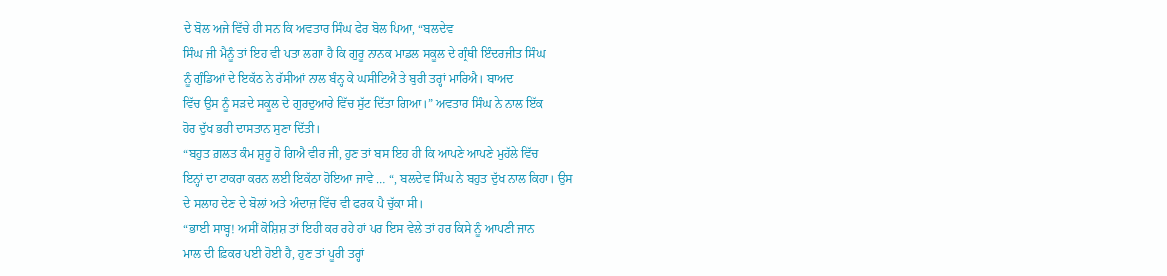ਦੇ ਬੋਲ ਅਜੇ ਵਿੱਚੇ ਹੀ ਸਨ ਕਿ ਅਵਤਾਰ ਸਿੰਘ ਫੇਰ ਬੋਲ ਪਿਆ, “ਬਲਦੇਵ
ਸਿੰਘ ਜੀ ਮੈਨੂੰ ਤਾਂ ਇਹ ਵੀ ਪਤਾ ਲਗਾ ਹੈ ਕਿ ਗੁਰੂ ਨਾਨਕ ਮਾਡਲ ਸਕੂਲ ਦੇ ਗ੍ਰੰਥੀ ਇੰਦਰਜੀਤ ਸਿੰਘ
ਨੂੰ ਗੁੰਡਿਆਂ ਦੇ ਇਕੱਠ ਨੇ ਰੱਸੀਆਂ ਨਾਲ ਬੰਨ੍ਹ ਕੇ ਘਸੀਟਿਐ ਤੇ ਬੁਰੀ ਤਰ੍ਹਾਂ ਮਾਰਿਐ। ਬਾਅਦ
ਵਿੱਚ ਉਸ ਨੂੰ ਸੜਦੇ ਸਕੂਲ ਦੇ ਗੁਰਦੁਆਰੇ ਵਿੱਚ ਸੁੱਟ ਦਿੱਤਾ ਗਿਆ।” ਅਵਤਾਰ ਸਿੰਘ ਨੇ ਨਾਲ ਇੱਕ
ਹੋਰ ਦੁੱਖ ਭਰੀ ਦਾਸਤਾਨ ਸੁਣਾ ਦਿੱਤੀ।
“ਬਹੁਤ ਗ਼ਲਤ ਕੰਮ ਸ਼ੁਰੂ ਹੋ ਗਿਐ ਵੀਰ ਜੀ, ਹੁਣ ਤਾਂ ਬਸ ਇਹ ਹੀ ਕਿ ਆਪਣੇ ਆਪਣੇ ਮੁਹੱਲੇ ਵਿੱਚ
ਇਨ੍ਹਾਂ ਦਾ ਟਾਕਰਾ ਕਰਨ ਲਈ ਇਕੱਠਾ ਹੋਇਆ ਜਾਵੇ … “, ਬਲਦੇਵ ਸਿੰਘ ਨੇ ਬਹੁਤ ਦੁੱਖ ਨਾਲ ਕਿਹਾ। ਉਸ
ਦੇ ਸਲਾਹ ਦੇਣ ਦੇ ਬੋਲਾਂ ਅਤੇ ਅੰਦਾਜ਼ ਵਿੱਚ ਵੀ ਫਰਕ ਪੈ ਚੁੱਕਾ ਸੀ।
“ਭਾਈ ਸਾਬ੍ਹ! ਅਸੀਂ ਕੋਸ਼ਿਸ਼ ਤਾਂ ਇਹੀ ਕਰ ਰਹੇ ਹਾਂ ਪਰ ਇਸ ਵੇਲੇ ਤਾਂ ਹਰ ਕਿਸੇ ਨੂੰ ਆਪਣੀ ਜਾਨ
ਮਾਲ ਦੀ ਫ਼ਿਕਰ ਪਈ ਹੋਈ ਹੈ, ਹੁਣ ਤਾਂ ਪੂਰੀ ਤਰ੍ਹਾਂ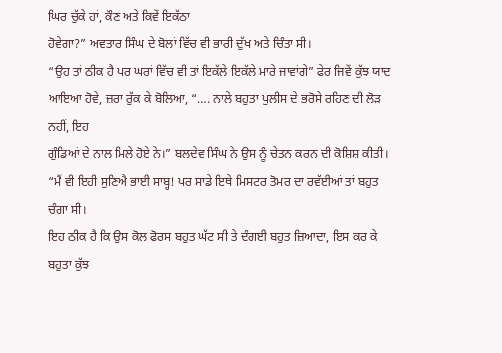ਘਿਰ ਚੁੱਕੇ ਹਾਂ, ਕੌਣ ਅਤੇ ਕਿਵੇਂ ਇਕੱਠਾ
ਹੋਵੇਗਾ?” ਅਵਤਾਰ ਸਿੰਘ ਦੇ ਬੋਲਾਂ ਵਿੱਚ ਵੀ ਭਾਰੀ ਦੁੱਖ ਅਤੇ ਚਿੰਤਾ ਸੀ।
“ਉਹ ਤਾਂ ਠੀਕ ਹੈ ਪਰ ਘਰਾਂ ਵਿੱਚ ਵੀ ਤਾਂ ਇਕੱਲੇ ਇਕੱਲੇ ਮਾਰੇ ਜਾਵਾਂਗੇ” ਫੇਰ ਜਿਵੇਂ ਕੁੱਝ ਯਾਦ
ਆਇਆ ਹੋਵੇ, ਜ਼ਰਾ ਰੁੱਕ ਕੇ ਬੋਲਿਆ, “…. ਨਾਲੇ ਬਹੁਤਾ ਪੁਲੀਸ ਦੇ ਭਰੋਸੇ ਰਹਿਣ ਦੀ ਲੋੜ ਨਹੀਂ, ਇਹ
ਗੁੰਡਿਆਂ ਦੇ ਨਾਲ ਮਿਲੇ ਹੋਏ ਨੇ।” ਬਲਦੇਵ ਸਿੰਘ ਨੇ ਉਸ ਨੂੰ ਚੇਤਨ ਕਰਨ ਦੀ ਕੋਸ਼ਿਸ਼ ਕੀਤੀ।
“ਮੈਂ ਵੀ ਇਹੀ ਸੁਣਿਐ ਭਾਈ ਸਾਬ੍ਹ! ਪਰ ਸਾਡੇ ਇਥੇ ਮਿਸਟਰ ਤੋਮਰ ਦਾ ਰਵੱਈਆਂ ਤਾਂ ਬਹੁਤ ਚੰਗਾ ਸੀ।
ਇਹ ਠੀਕ ਹੈ ਕਿ ਉਸ ਕੋਲ ਫੋਰਸ ਬਹੁਤ ਘੱਟ ਸੀ ਤੇ ਦੰਗਈ ਬਹੁਤ ਜ਼ਿਆਦਾ, ਇਸ ਕਰ ਕੇ ਬਹੁਤਾ ਕੁੱਝ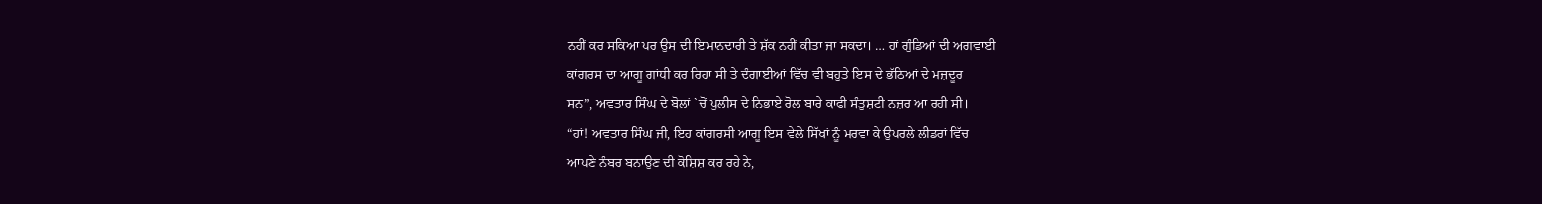ਨਹੀਂ ਕਰ ਸਕਿਆ ਪਰ ਉਸ ਦੀ ਇਮਾਨਦਾਰੀ ਤੇ ਸ਼ੱਕ ਨਹੀਂ ਕੀਤਾ ਜਾ ਸਕਦਾ। … ਹਾਂ ਗੁੰਡਿਆਂ ਦੀ ਅਗਵਾਈ
ਕਾਂਗਰਸ ਦਾ ਆਗੂ ਗਾਂਧੀ ਕਰ ਰਿਹਾ ਸੀ ਤੇ ਦੰਗਾਈਆਂ ਵਿੱਚ ਵੀ ਬਹੁਤੇ ਇਸ ਦੇ ਭੱਠਿਆਂ ਦੇ ਮਜ਼ਦੂਰ
ਸਨ”, ਅਵਤਾਰ ਸਿੰਘ ਦੇ ਬੋਲਾਂ `ਚੋਂ ਪੁਲੀਸ ਦੇ ਨਿਭਾਏ ਰੋਲ ਬਾਰੇ ਕਾਫੀ ਸੰਤੁਸ਼ਟੀ ਨਜ਼ਰ ਆ ਰਹੀ ਸੀ।
“ਹਾਂ! ਅਵਤਾਰ ਸਿੰਘ ਜੀ, ਇਹ ਕਾਂਗਰਸੀ ਆਗੂ ਇਸ ਵੇਲੇ ਸਿੱਖਾਂ ਨੂੰ ਮਰਵਾ ਕੇ ਉਪਰਲੇ ਲੀਡਰਾਂ ਵਿੱਚ
ਆਪਣੇ ਨੰਬਰ ਬਨਾਉਣ ਦੀ ਕੋਸ਼ਿਸ਼ ਕਰ ਰਹੇ ਨੇ,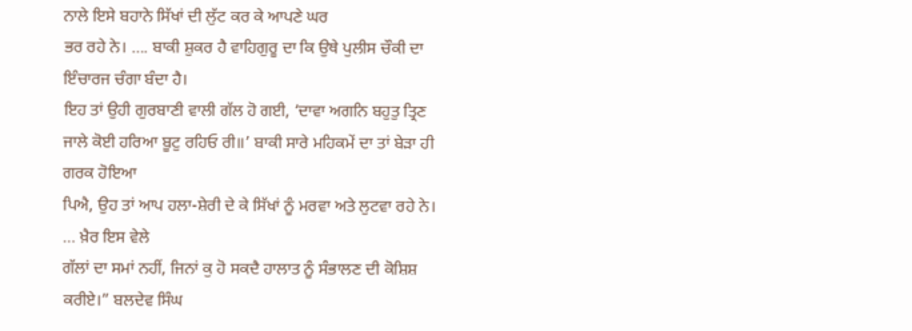ਨਾਲੇ ਇਸੇ ਬਹਾਨੇ ਸਿੱਖਾਂ ਦੀ ਲੁੱਟ ਕਰ ਕੇ ਆਪਣੇ ਘਰ
ਭਰ ਰਹੇ ਨੇ। …. ਬਾਕੀ ਸ਼ੁਕਰ ਹੈ ਵਾਹਿਗੁਰੂ ਦਾ ਕਿ ਉਥੇ ਪੁਲੀਸ ਚੌਕੀ ਦਾ ਇੰਚਾਰਜ ਚੰਗਾ ਬੰਦਾ ਹੈ।
ਇਹ ਤਾਂ ਉਹੀ ਗੁਰਬਾਣੀ ਵਾਲੀ ਗੱਲ ਹੋ ਗਈ, ‘ਦਾਵਾ ਅਗਨਿ ਬਹੁਤੁ ਤ੍ਰਿਣ
ਜਾਲੇ ਕੋਈ ਹਰਿਆ ਬੂਟੁ ਰਹਿਓ ਰੀ॥’ ਬਾਕੀ ਸਾਰੇ ਮਹਿਕਮੇਂ ਦਾ ਤਾਂ ਬੇੜਾ ਹੀ ਗਰਕ ਹੋਇਆ
ਪਿਐ, ਉਹ ਤਾਂ ਆਪ ਹਲਾ-ਸ਼ੇਰੀ ਦੇ ਕੇ ਸਿੱਖਾਂ ਨੂੰ ਮਰਵਾ ਅਤੇ ਲੁਟਵਾ ਰਹੇ ਨੇ। … ਖ਼ੈਰ ਇਸ ਵੇਲੇ
ਗੱਲਾਂ ਦਾ ਸਮਾਂ ਨਹੀਂ, ਜਿਨਾਂ ਕੁ ਹੋ ਸਕਦੈ ਹਾਲਾਤ ਨੂੰ ਸੰਭਾਲਣ ਦੀ ਕੋਸ਼ਿਸ਼ ਕਰੀਏ।” ਬਲਦੇਵ ਸਿੰਘ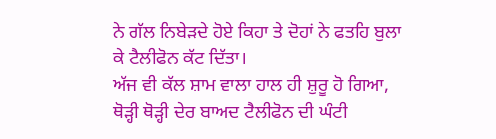ਨੇ ਗੱਲ ਨਿਬੇੜਦੇ ਹੋਏ ਕਿਹਾ ਤੇ ਦੋਹਾਂ ਨੇ ਫਤਹਿ ਬੁਲਾ ਕੇ ਟੈਲੀਫੋਨ ਕੱਟ ਦਿੱਤਾ।
ਅੱਜ ਵੀ ਕੱਲ ਸ਼ਾਮ ਵਾਲਾ ਹਾਲ ਹੀ ਸ਼ੁਰੂ ਹੋ ਗਿਆ, ਥੋੜ੍ਹੀ ਥੋੜ੍ਹੀ ਦੇਰ ਬਾਅਦ ਟੈਲੀਫੋਨ ਦੀ ਘੰਟੀ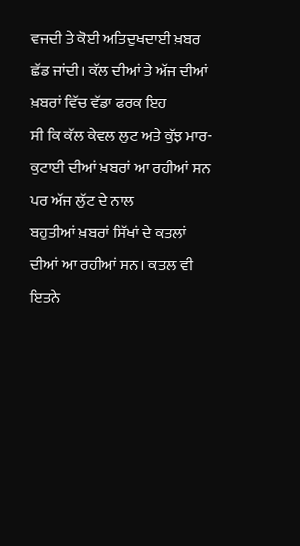ਵਜਦੀ ਤੇ ਕੋਈ ਅਤਿਦੁਖਦਾਈ ਖ਼ਬਰ ਛੱਡ ਜਾਂਦੀ। ਕੱਲ ਦੀਆਂ ਤੇ ਅੱਜ ਦੀਆਂ ਖ਼ਬਰਾਂ ਵਿੱਚ ਵੱਡਾ ਫਰਕ ਇਹ
ਸੀ ਕਿ ਕੱਲ ਕੇਵਲ ਲੁਟ ਅਤੇ ਕੁੱਝ ਮਾਰ-ਕੁਟਾਈ ਦੀਆਂ ਖ਼ਬਰਾਂ ਆ ਰਹੀਆਂ ਸਨ ਪਰ ਅੱਜ ਲੁੱਟ ਦੇ ਨਾਲ
ਬਹੁਤੀਆਂ ਖ਼ਬਰਾਂ ਸਿੱਖਾਂ ਦੇ ਕਤਲਾਂ ਦੀਆਂ ਆ ਰਹੀਆਂ ਸਨ। ਕਤਲ ਵੀ ਇਤਨੇ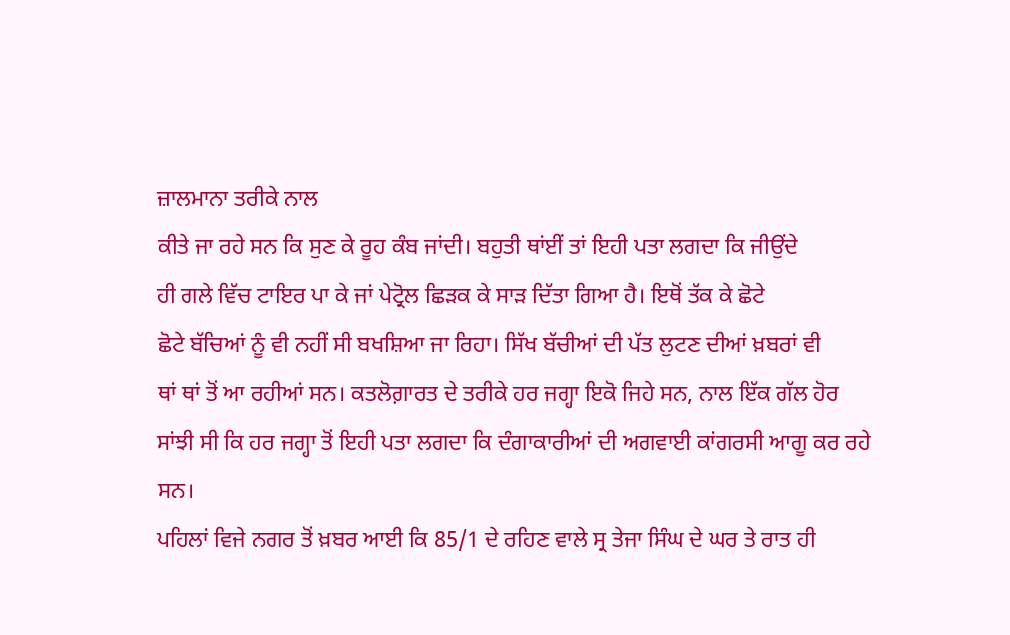ਜ਼ਾਲਮਾਨਾ ਤਰੀਕੇ ਨਾਲ
ਕੀਤੇ ਜਾ ਰਹੇ ਸਨ ਕਿ ਸੁਣ ਕੇ ਰੂਹ ਕੰਬ ਜਾਂਦੀ। ਬਹੁਤੀ ਥਾਂਈਂ ਤਾਂ ਇਹੀ ਪਤਾ ਲਗਦਾ ਕਿ ਜੀਉਂਦੇ
ਹੀ ਗਲੇ ਵਿੱਚ ਟਾਇਰ ਪਾ ਕੇ ਜਾਂ ਪੇਟ੍ਰੋਲ ਛਿੜਕ ਕੇ ਸਾੜ ਦਿੱਤਾ ਗਿਆ ਹੈ। ਇਥੋਂ ਤੱਕ ਕੇ ਛੋਟੇ
ਛੋਟੇ ਬੱਚਿਆਂ ਨੂੰ ਵੀ ਨਹੀਂ ਸੀ ਬਖਸ਼ਿਆ ਜਾ ਰਿਹਾ। ਸਿੱਖ ਬੱਚੀਆਂ ਦੀ ਪੱਤ ਲੁਟਣ ਦੀਆਂ ਖ਼ਬਰਾਂ ਵੀ
ਥਾਂ ਥਾਂ ਤੋਂ ਆ ਰਹੀਆਂ ਸਨ। ਕਤਲੋਗ਼ਾਰਤ ਦੇ ਤਰੀਕੇ ਹਰ ਜਗ੍ਹਾ ਇਕੋ ਜਿਹੇ ਸਨ, ਨਾਲ ਇੱਕ ਗੱਲ ਹੋਰ
ਸਾਂਝੀ ਸੀ ਕਿ ਹਰ ਜਗ੍ਹਾ ਤੋਂ ਇਹੀ ਪਤਾ ਲਗਦਾ ਕਿ ਦੰਗਾਕਾਰੀਆਂ ਦੀ ਅਗਵਾਈ ਕਾਂਗਰਸੀ ਆਗੂ ਕਰ ਰਹੇ
ਸਨ।
ਪਹਿਲਾਂ ਵਿਜੇ ਨਗਰ ਤੋਂ ਖ਼ਬਰ ਆਈ ਕਿ 85/1 ਦੇ ਰਹਿਣ ਵਾਲੇ ਸ੍ਰ ਤੇਜਾ ਸਿੰਘ ਦੇ ਘਰ ਤੇ ਰਾਤ ਹੀ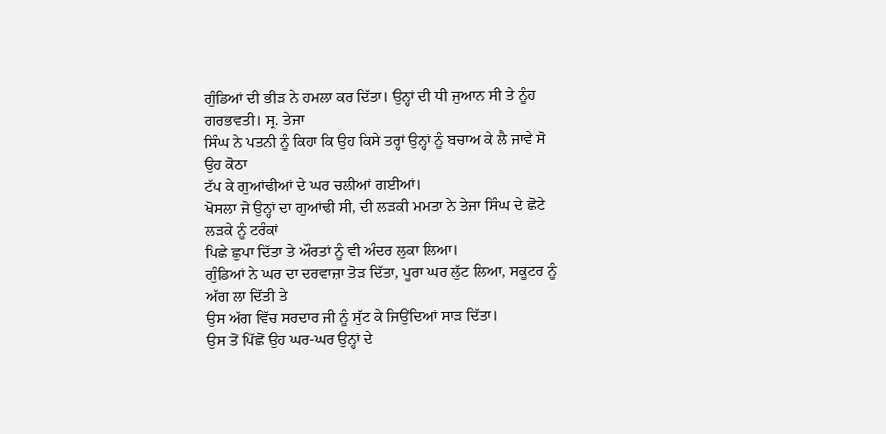ਗੁੰਡਿਆਂ ਦੀ ਭੀੜ ਨੇ ਹਮਲਾ ਕਰ ਦਿੱਤਾ। ਉਨ੍ਹਾਂ ਦੀ ਧੀ ਜੁਆਨ ਸੀ ਤੇ ਨੂੰਹ ਗਰਭਵਤੀ। ਸ੍ਰ. ਤੇਜਾ
ਸਿੰਘ ਨੇ ਪਤਨੀ ਨੂੰ ਕਿਹਾ ਕਿ ਉਹ ਕਿਸੇ ਤਰ੍ਹਾਂ ਉਨ੍ਹਾਂ ਨੂੰ ਬਚਾਅ ਕੇ ਲੈ ਜਾਵੇ ਸੋ ਉਹ ਕੋਠਾ
ਟੱਪ ਕੇ ਗੁਆਂਢੀਆਂ ਦੇ ਘਰ ਚਲੀਆਂ ਗਈਆਂ।
ਖੋਸਲਾ ਜੋ ਉਨ੍ਹਾਂ ਦਾ ਗੁਆਂਢੀ ਸੀ, ਦੀ ਲੜਕੀ ਮਮਤਾ ਨੇ ਤੇਜਾ ਸਿੰਘ ਦੇ ਛੋਟੇ ਲੜਕੇ ਨੂੰ ਟਰੰਕਾਂ
ਪਿਛੇ ਛੁਪਾ ਦਿੱਤਾ ਤੇ ਔਰਤਾਂ ਨੂੰ ਵੀ ਅੰਦਰ ਲੁਕਾ ਲਿਆ।
ਗੁੰਡਿਆਂ ਨੇ ਘਰ ਦਾ ਦਰਵਾਜ਼ਾ ਤੋੜ ਦਿੱਤਾ, ਪੂਰਾ ਘਰ ਲੁੱਟ ਲਿਆ, ਸਕੂਟਰ ਨੂੰ ਅੱਗ ਲਾ ਦਿੱਤੀ ਤੇ
ਉਸ ਅੱਗ ਵਿੱਚ ਸਰਦਾਰ ਜੀ ਨੂੰ ਸੁੱਟ ਕੇ ਜਿਉਂਦਿਆਂ ਸਾੜ ਦਿੱਤਾ।
ਉਸ ਤੋਂ ਪਿੱਛੋਂ ਉਹ ਘਰ-ਘਰ ਉਨ੍ਹਾਂ ਦੇ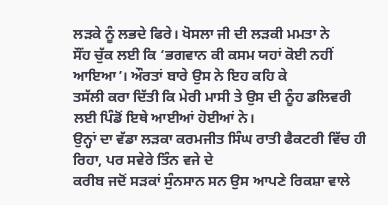ਲੜਕੇ ਨੂੰ ਲਭਦੇ ਫਿਰੇ। ਖੋਸਲਾ ਜੀ ਦੀ ਲੜਕੀ ਮਮਤਾ ਨੇ
ਸੌਂਹ ਚੁੱਕ ਲਈ ਕਿ ‘ਭਗਵਾਨ ਕੀ ਕਸਮ ਯਹਾਂ ਕੋਈ ਨਹੀਂ ਆਇਆ’। ਔਰਤਾਂ ਬਾਰੇ ਉਸ ਨੇ ਇਹ ਕਹਿ ਕੇ
ਤਸੱਲੀ ਕਰਾ ਦਿੱਤੀ ਕਿ ਮੇਰੀ ਮਾਸੀ ਤੇ ਉਸ ਦੀ ਨੂੰਹ ਡਲਿਵਰੀ ਲਈ ਪਿੰਡੋਂ ਇਥੇ ਆਈਆਂ ਹੋਈਆਂ ਨੇ।
ਉਨ੍ਹਾਂ ਦਾ ਵੱਡਾ ਲੜਕਾ ਕਰਮਜੀਤ ਸਿੰਘ ਰਾਤੀ ਫੈਕਟਰੀ ਵਿੱਚ ਹੀ ਰਿਹਾ, ਪਰ ਸਵੇਰੇ ਤਿੰਨ ਵਜੇ ਦੇ
ਕਰੀਬ ਜਦੋਂ ਸੜਕਾਂ ਸੁੰਨਸਾਨ ਸਨ ਉਸ ਆਪਣੇ ਰਿਕਸ਼ਾ ਵਾਲੇ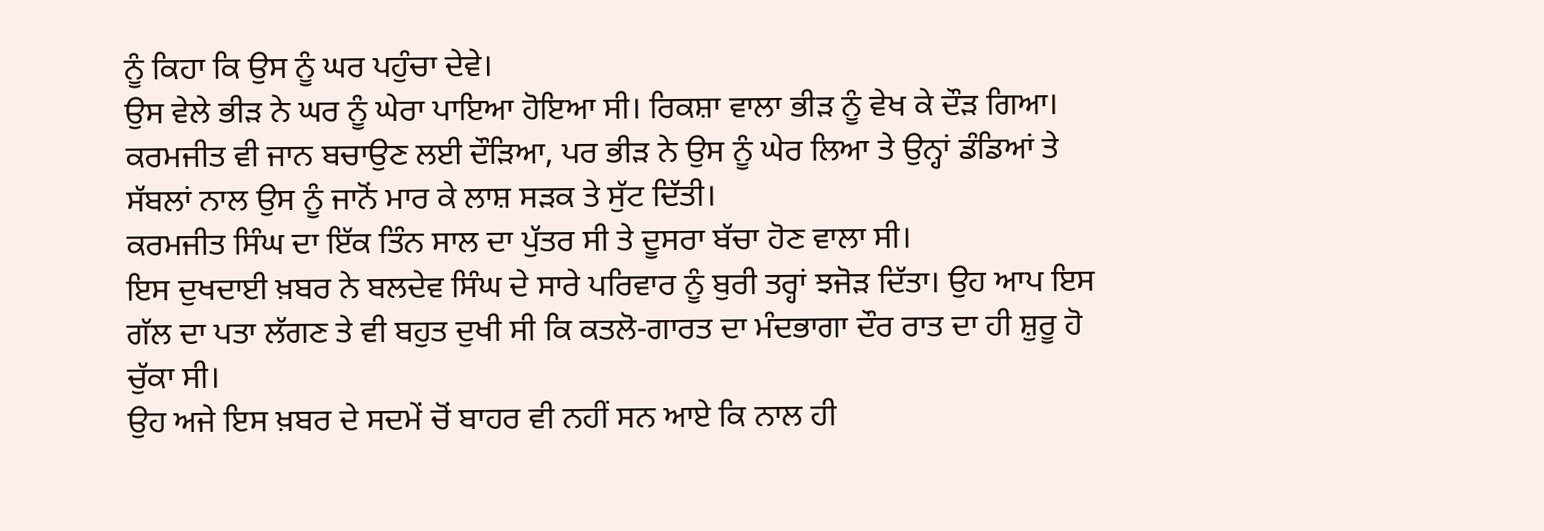ਨੂੰ ਕਿਹਾ ਕਿ ਉਸ ਨੂੰ ਘਰ ਪਹੁੰਚਾ ਦੇਵੇ।
ਉਸ ਵੇਲੇ ਭੀੜ ਨੇ ਘਰ ਨੂੰ ਘੇਰਾ ਪਾਇਆ ਹੋਇਆ ਸੀ। ਰਿਕਸ਼ਾ ਵਾਲਾ ਭੀੜ ਨੂੰ ਵੇਖ ਕੇ ਦੌੜ ਗਿਆ।
ਕਰਮਜੀਤ ਵੀ ਜਾਨ ਬਚਾਉਣ ਲਈ ਦੌੜਿਆ, ਪਰ ਭੀੜ ਨੇ ਉਸ ਨੂੰ ਘੇਰ ਲਿਆ ਤੇ ਉਨ੍ਹਾਂ ਡੰਡਿਆਂ ਤੇ
ਸੱਬਲਾਂ ਨਾਲ ਉਸ ਨੂੰ ਜਾਨੋਂ ਮਾਰ ਕੇ ਲਾਸ਼ ਸੜਕ ਤੇ ਸੁੱਟ ਦਿੱਤੀ।
ਕਰਮਜੀਤ ਸਿੰਘ ਦਾ ਇੱਕ ਤਿੰਨ ਸਾਲ ਦਾ ਪੁੱਤਰ ਸੀ ਤੇ ਦੂਸਰਾ ਬੱਚਾ ਹੋਣ ਵਾਲਾ ਸੀ।
ਇਸ ਦੁਖਦਾਈ ਖ਼ਬਰ ਨੇ ਬਲਦੇਵ ਸਿੰਘ ਦੇ ਸਾਰੇ ਪਰਿਵਾਰ ਨੂੰ ਬੁਰੀ ਤਰ੍ਹਾਂ ਝਜੋੜ ਦਿੱਤਾ। ਉਹ ਆਪ ਇਸ
ਗੱਲ ਦਾ ਪਤਾ ਲੱਗਣ ਤੇ ਵੀ ਬਹੁਤ ਦੁਖੀ ਸੀ ਕਿ ਕਤਲੋ-ਗਾਰਤ ਦਾ ਮੰਦਭਾਗਾ ਦੌਰ ਰਾਤ ਦਾ ਹੀ ਸ਼ੁਰੂ ਹੋ
ਚੁੱਕਾ ਸੀ।
ਉਹ ਅਜੇ ਇਸ ਖ਼ਬਰ ਦੇ ਸਦਮੇਂ ਚੋਂ ਬਾਹਰ ਵੀ ਨਹੀਂ ਸਨ ਆਏ ਕਿ ਨਾਲ ਹੀ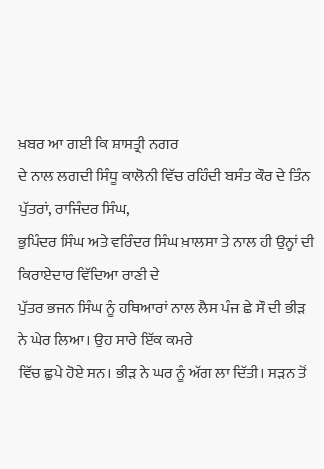ਖ਼ਬਰ ਆ ਗਈ ਕਿ ਸ਼ਾਸਤ੍ਰੀ ਨਗਰ
ਦੇ ਨਾਲ ਲਗਦੀ ਸਿੰਧੂ ਕਾਲੋਨੀ ਵਿੱਚ ਰਹਿੰਦੀ ਬਸੰਤ ਕੌਰ ਦੇ ਤਿੰਨ ਪੁੱਤਰਾਂ, ਰਾਜਿੰਦਰ ਸਿੰਘ,
ਭੁਪਿੰਦਰ ਸਿੰਘ ਅਤੇ ਵਰਿੰਦਰ ਸਿੰਘ ਖ਼ਾਲਸਾ ਤੇ ਨਾਲ ਹੀ ਉਨ੍ਹਾਂ ਦੀ ਕਿਰਾਏਦਾਰ ਵਿੱਦਿਆ ਰਾਣੀ ਦੇ
ਪੁੱਤਰ ਭਜਨ ਸਿੰਘ ਨੂੰ ਹਥਿਆਰਾਂ ਨਾਲ ਲੈਸ ਪੰਜ ਛੇ ਸੌ ਦੀ ਭੀੜ ਨੇ ਘੇਰ ਲਿਆ। ਉਹ ਸਾਰੇ ਇੱਕ ਕਮਰੇ
ਵਿੱਚ ਛੁਪੇ ਹੋਏ ਸਨ। ਭੀੜ ਨੇ ਘਰ ਨੂੰ ਅੱਗ ਲਾ ਦਿੱਤੀ। ਸੜਨ ਤੋਂ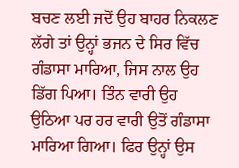ਬਚਣ ਲਈ ਜਦੋਂ ਉਹ ਬਾਹਰ ਨਿਕਲਣ
ਲੱਗੇ ਤਾਂ ਉਨ੍ਹਾਂ ਭਜਨ ਦੇ ਸਿਰ ਵਿੱਚ ਗੰਡਾਸਾ ਮਾਰਿਆ, ਜਿਸ ਨਾਲ ਉਹ ਡਿੱਗ ਪਿਆ। ਤਿੰਨ ਵਾਰੀ ਉਹ
ਉਠਿਆ ਪਰ ਹਰ ਵਾਰੀ ਉਤੋਂ ਗੰਡਾਸਾ ਮਾਰਿਆ ਗਿਆ। ਫਿਰ ਉਨ੍ਹਾਂ ਉਸ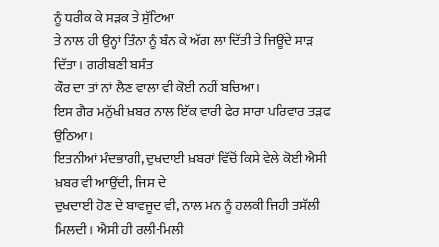ਨੂੰ ਧਰੀਕ ਕੇ ਸੜਕ ਤੇ ਸੁੱਟਿਆ
ਤੇ ਨਾਲ ਹੀ ਉਨ੍ਹਾਂ ਤਿੰਨਾ ਨੂੰ ਬੰਨ ਕੇ ਅੱਗ ਲਾ ਦਿੱਤੀ ਤੇ ਜਿਊਂਦੇ ਸਾੜ ਦਿੱਤਾ। ਗਰੀਬਣੀ ਬਸੰਤ
ਕੌਰ ਦਾ ਤਾਂ ਨਾਂ ਲੈਣ ਵਾਲਾ ਵੀ ਕੋਈ ਨਹੀਂ ਬਚਿਆ।
ਇਸ ਗੈਰ ਮਨੁੱਖੀ ਖ਼ਬਰ ਨਾਲ ਇੱਕ ਵਾਰੀ ਫੇਰ ਸਾਰਾ ਪਰਿਵਾਰ ਤੜਫ ਉਠਿਆ।
ਇਤਨੀਆਂ ਮੰਦਭਾਗੀ, ਦੁਖਦਾਈ ਖ਼ਬਰਾਂ ਵਿੱਚੋਂ ਕਿਸੇ ਵੇਲੇ ਕੋਈ ਐਸੀ ਖ਼ਬਰ ਵੀ ਆਉਂਦੀ, ਜਿਸ ਦੇ
ਦੁਖਦਾਈ ਹੋਣ ਦੇ ਬਾਵਜੂਦ ਵੀ, ਨਾਲ ਮਨ ਨੂੰ ਹਲਕੀ ਜਿਹੀ ਤਸੱਲੀ ਮਿਲਦੀ। ਐਸੀ ਹੀ ਰਲੀ-ਮਿਲੀ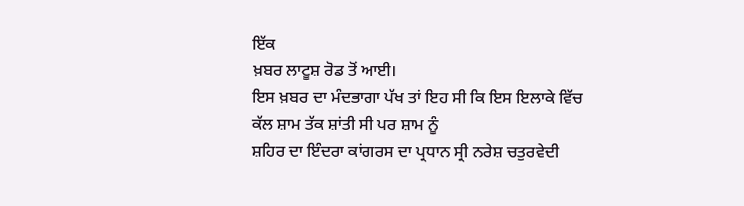ਇੱਕ
ਖ਼ਬਰ ਲਾਟੂਸ਼ ਰੋਡ ਤੋਂ ਆਈ।
ਇਸ ਖ਼ਬਰ ਦਾ ਮੰਦਭਾਗਾ ਪੱਖ ਤਾਂ ਇਹ ਸੀ ਕਿ ਇਸ ਇਲਾਕੇ ਵਿੱਚ ਕੱਲ ਸ਼ਾਮ ਤੱਕ ਸ਼ਾਂਤੀ ਸੀ ਪਰ ਸ਼ਾਮ ਨੂੰ
ਸ਼ਹਿਰ ਦਾ ਇੰਦਰਾ ਕਾਂਗਰਸ ਦਾ ਪ੍ਰਧਾਨ ਸ੍ਰੀ ਨਰੇਸ਼ ਚਤੁਰਵੇਦੀ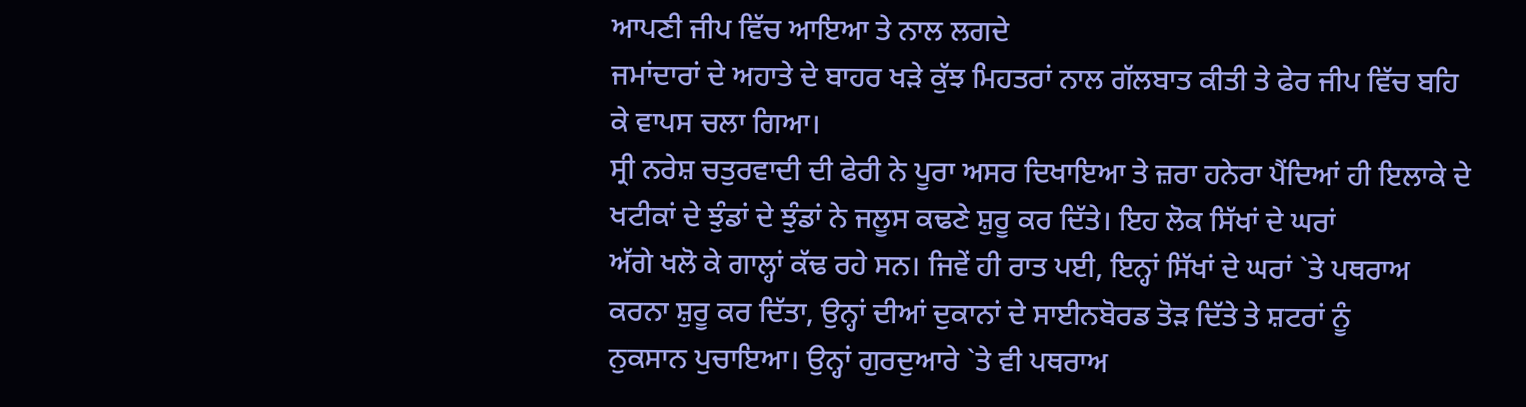ਆਪਣੀ ਜੀਪ ਵਿੱਚ ਆਇਆ ਤੇ ਨਾਲ ਲਗਦੇ
ਜਮਾਂਦਾਰਾਂ ਦੇ ਅਹਾਤੇ ਦੇ ਬਾਹਰ ਖੜੇ ਕੁੱਝ ਮਿਹਤਰਾਂ ਨਾਲ ਗੱਲਬਾਤ ਕੀਤੀ ਤੇ ਫੇਰ ਜੀਪ ਵਿੱਚ ਬਹਿ
ਕੇ ਵਾਪਸ ਚਲਾ ਗਿਆ।
ਸ੍ਰੀ ਨਰੇਸ਼ ਚਤੁਰਵਾਦੀ ਦੀ ਫੇਰੀ ਨੇ ਪੂਰਾ ਅਸਰ ਦਿਖਾਇਆ ਤੇ ਜ਼ਰਾ ਹਨੇਰਾ ਪੈਂਦਿਆਂ ਹੀ ਇਲਾਕੇ ਦੇ
ਖਟੀਕਾਂ ਦੇ ਝੁੰਡਾਂ ਦੇ ਝੁੰਡਾਂ ਨੇ ਜਲੂਸ ਕਢਣੇ ਸ਼ੁਰੂ ਕਰ ਦਿੱਤੇ। ਇਹ ਲੋਕ ਸਿੱਖਾਂ ਦੇ ਘਰਾਂ
ਅੱਗੇ ਖਲੋ ਕੇ ਗਾਲ੍ਹਾਂ ਕੱਢ ਰਹੇ ਸਨ। ਜਿਵੇਂ ਹੀ ਰਾਤ ਪਈ, ਇਨ੍ਹਾਂ ਸਿੱਖਾਂ ਦੇ ਘਰਾਂ `ਤੇ ਪਥਰਾਅ
ਕਰਨਾ ਸ਼ੁਰੂ ਕਰ ਦਿੱਤਾ, ਉਨ੍ਹਾਂ ਦੀਆਂ ਦੁਕਾਨਾਂ ਦੇ ਸਾਈਨਬੋਰਡ ਤੋੜ ਦਿੱਤੇ ਤੇ ਸ਼ਟਰਾਂ ਨੂੰ
ਨੁਕਸਾਨ ਪੁਚਾਇਆ। ਉਨ੍ਹਾਂ ਗੁਰਦੁਆਰੇ `ਤੇ ਵੀ ਪਥਰਾਅ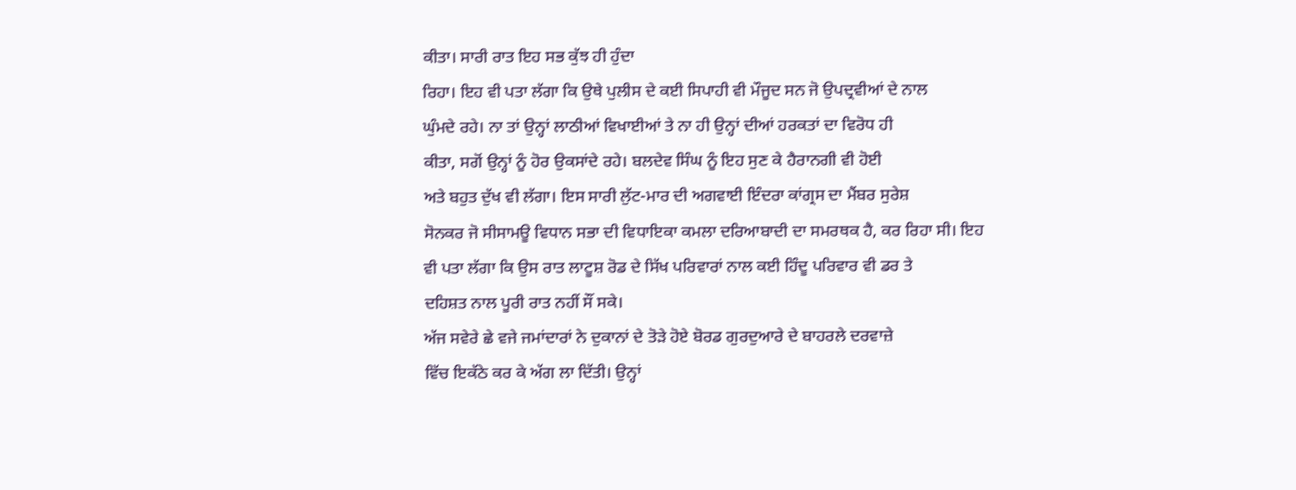ਕੀਤਾ। ਸਾਰੀ ਰਾਤ ਇਹ ਸਭ ਕੁੱਝ ਹੀ ਹੁੰਦਾ
ਰਿਹਾ। ਇਹ ਵੀ ਪਤਾ ਲੱਗਾ ਕਿ ਉਥੇ ਪੁਲੀਸ ਦੇ ਕਈ ਸਿਪਾਹੀ ਵੀ ਮੌਜੂਦ ਸਨ ਜੋ ਉਪਦ੍ਰਵੀਆਂ ਦੇ ਨਾਲ
ਘੁੰਮਦੇ ਰਹੇ। ਨਾ ਤਾਂ ਉਨ੍ਹਾਂ ਲਾਠੀਆਂ ਵਿਖਾਈਆਂ ਤੇ ਨਾ ਹੀ ਉਨ੍ਹਾਂ ਦੀਆਂ ਹਰਕਤਾਂ ਦਾ ਵਿਰੋਧ ਹੀ
ਕੀਤਾ, ਸਗੋਂ ਉਨ੍ਹਾਂ ਨੂੰ ਹੋਰ ਉਕਸਾਂਦੇ ਰਹੇ। ਬਲਦੇਵ ਸਿੰਘ ਨੂੰ ਇਹ ਸੁਣ ਕੇ ਹੈਰਾਨਗੀ ਵੀ ਹੋਈ
ਅਤੇ ਬਹੁਤ ਦੁੱਖ ਵੀ ਲੱਗਾ। ਇਸ ਸਾਰੀ ਲੁੱਟ-ਮਾਰ ਦੀ ਅਗਵਾਈ ਇੰਦਰਾ ਕਾਂਗ੍ਰਸ ਦਾ ਮੈਂਬਰ ਸੁਰੇਸ਼
ਸੋਨਕਰ ਜੋ ਸੀਸਾਮਊ ਵਿਧਾਨ ਸਭਾ ਦੀ ਵਿਧਾਇਕਾ ਕਮਲਾ ਦਰਿਆਬਾਦੀ ਦਾ ਸਮਰਥਕ ਹੈ, ਕਰ ਰਿਹਾ ਸੀ। ਇਹ
ਵੀ ਪਤਾ ਲੱਗਾ ਕਿ ਉਸ ਰਾਤ ਲਾਟੂਸ਼ ਰੋਡ ਦੇ ਸਿੱਖ ਪਰਿਵਾਰਾਂ ਨਾਲ ਕਈ ਹਿੰਦੂ ਪਰਿਵਾਰ ਵੀ ਡਰ ਤੇ
ਦਹਿਸ਼ਤ ਨਾਲ ਪੂਰੀ ਰਾਤ ਨਹੀਂ ਸੌਂ ਸਕੇ।
ਅੱਜ ਸਵੇਰੇ ਛੇ ਵਜੇ ਜਮਾਂਦਾਰਾਂ ਨੇ ਦੁਕਾਨਾਂ ਦੇ ਤੋੜੇ ਹੋਏ ਬੋਰਡ ਗੁਰਦੁਆਰੇ ਦੇ ਬਾਹਰਲੇ ਦਰਵਾਜ਼ੇ
ਵਿੱਚ ਇਕੱਠੇ ਕਰ ਕੇ ਅੱਗ ਲਾ ਦਿੱਤੀ। ਉਨ੍ਹਾਂ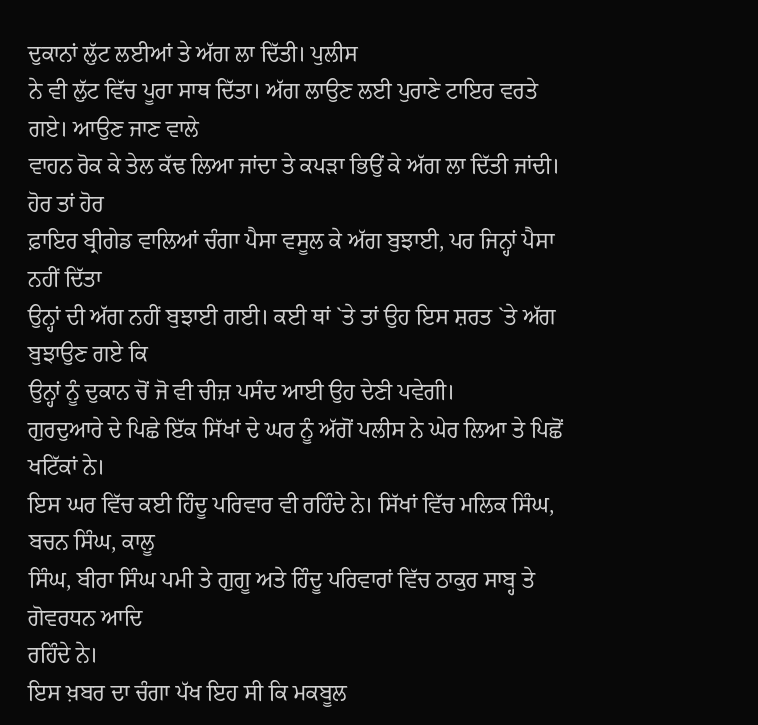ਦੁਕਾਨਾਂ ਲੁੱਟ ਲਈਆਂ ਤੇ ਅੱਗ ਲਾ ਦਿੱਤੀ। ਪੁਲੀਸ
ਨੇ ਵੀ ਲੁੱਟ ਵਿੱਚ ਪੂਰਾ ਸਾਥ ਦਿੱਤਾ। ਅੱਗ ਲਾਉਣ ਲਈ ਪੁਰਾਣੇ ਟਾਇਰ ਵਰਤੇ ਗਏ। ਆਉਣ ਜਾਣ ਵਾਲੇ
ਵਾਹਨ ਰੋਕ ਕੇ ਤੇਲ ਕੱਢ ਲਿਆ ਜਾਂਦਾ ਤੇ ਕਪੜਾ ਭਿਉਂ ਕੇ ਅੱਗ ਲਾ ਦਿੱਤੀ ਜਾਂਦੀ। ਹੋਰ ਤਾਂ ਹੋਰ
ਫ਼ਾਇਰ ਬ੍ਰੀਗੇਡ ਵਾਲਿਆਂ ਚੰਗਾ ਪੈਸਾ ਵਸੂਲ ਕੇ ਅੱਗ ਬੁਝਾਈ, ਪਰ ਜਿਨ੍ਹਾਂ ਪੈਸਾ ਨਹੀਂ ਦਿੱਤਾ
ਉਨ੍ਹਾਂ ਦੀ ਅੱਗ ਨਹੀਂ ਬੁਝਾਈ ਗਈ। ਕਈ ਥਾਂ `ਤੇ ਤਾਂ ਉਹ ਇਸ ਸ਼ਰਤ `ਤੇ ਅੱਗ ਬੁਝਾਉਣ ਗਏ ਕਿ
ਉਨ੍ਹਾਂ ਨੂੰ ਦੁਕਾਨ ਚੋਂ ਜੋ ਵੀ ਚੀਜ਼ ਪਸੰਦ ਆਈ ਉਹ ਦੇਣੀ ਪਵੇਗੀ।
ਗੁਰਦੁਆਰੇ ਦੇ ਪਿਛੇ ਇੱਕ ਸਿੱਖਾਂ ਦੇ ਘਰ ਨੂੰ ਅੱਗੋਂ ਪਲੀਸ ਨੇ ਘੇਰ ਲਿਆ ਤੇ ਪਿਛੋਂ ਖਟਿੱਕਾਂ ਨੇ।
ਇਸ ਘਰ ਵਿੱਚ ਕਈ ਹਿੰਦੂ ਪਰਿਵਾਰ ਵੀ ਰਹਿੰਦੇ ਨੇ। ਸਿੱਖਾਂ ਵਿੱਚ ਮਲਿਕ ਸਿੰਘ, ਬਚਨ ਸਿੰਘ, ਕਾਲੂ
ਸਿੰਘ, ਬੀਰਾ ਸਿੰਘ ਪਮੀ ਤੇ ਗੁਗੂ ਅਤੇ ਹਿੰਦੂ ਪਰਿਵਾਰਾਂ ਵਿੱਚ ਠਾਕੁਰ ਸਾਬ੍ਹ ਤੇ ਗੋਵਰਧਨ ਆਦਿ
ਰਹਿੰਦੇ ਨੇ।
ਇਸ ਖ਼ਬਰ ਦਾ ਚੰਗਾ ਪੱਖ ਇਹ ਸੀ ਕਿ ਮਕਬੂਲ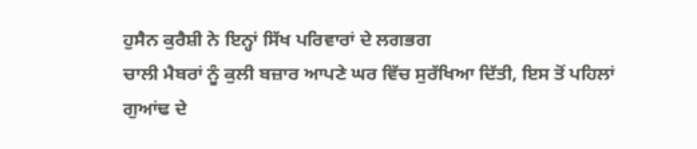ਹੁਸੈਨ ਕੁਰੈਸ਼ੀ ਨੇ ਇਨ੍ਹਾਂ ਸਿੱਖ ਪਰਿਵਾਰਾਂ ਦੇ ਲਗਭਗ
ਚਾਲੀ ਮੈਬਰਾਂ ਨੂੰ ਕੁਲੀ ਬਜ਼ਾਰ ਆਪਣੇ ਘਰ ਵਿੱਚ ਸੁਰੱਖਿਆ ਦਿੱਤੀ, ਇਸ ਤੋਂ ਪਹਿਲਾਂ ਗੁਆਂਢ ਦੇ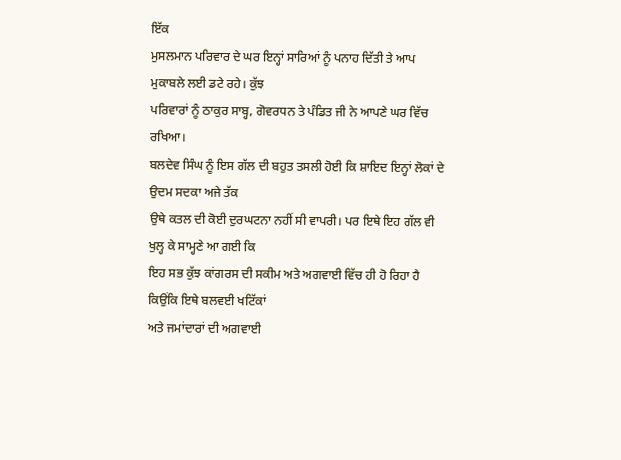ਇੱਕ
ਮੁਸਲਮਾਨ ਪਰਿਵਾਰ ਦੇ ਘਰ ਇਨ੍ਹਾਂ ਸਾਰਿਆਂ ਨੂੰ ਪਨਾਹ ਦਿੱਤੀ ਤੇ ਆਪ ਮੁਕਾਬਲੇ ਲਈ ਡਟੇ ਰਹੇ। ਕੁੱਝ
ਪਰਿਵਾਰਾਂ ਨੂੰ ਠਾਕੁਰ ਸਾਬ੍ਹ, ਗੋਵਰਧਨ ਤੇ ਪੰਡਿਤ ਜੀ ਨੇ ਆਪਣੇ ਘਰ ਵਿੱਚ ਰਖਿਆ।
ਬਲਦੇਵ ਸਿੰਘ ਨੂੰ ਇਸ ਗੱਲ ਦੀ ਬਹੁਤ ਤਸਲੀ ਹੋਈ ਕਿ ਸ਼ਾਇਦ ਇਨ੍ਹਾਂ ਲੋਕਾਂ ਦੇ ਉਦਮ ਸਦਕਾ ਅਜੇ ਤੱਕ
ਉਥੇ ਕਤਲ ਦੀ ਕੋਈ ਦੁਰਘਟਨਾ ਨਹੀਂ ਸੀ ਵਾਪਰੀ। ਪਰ ਇਥੇ ਇਹ ਗੱਲ ਵੀ ਖੁਲ੍ਹ ਕੇ ਸਾਮ੍ਹਣੇ ਆ ਗਈ ਕਿ
ਇਹ ਸਭ ਕੁੱਝ ਕਾਂਗਰਸ ਦੀ ਸਕੀਮ ਅਤੇ ਅਗਵਾਈ ਵਿੱਚ ਹੀ ਹੋ ਰਿਹਾ ਹੈ ਕਿਉਂਕਿ ਇਥੇ ਬਲਵਈ ਖਟਿੱਕਾਂ
ਅਤੇ ਜਮਾਂਦਾਰਾਂ ਦੀ ਅਗਵਾਈ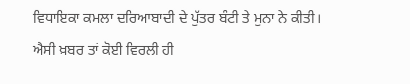ਵਿਧਾਇਕਾ ਕਮਲਾ ਦਰਿਆਬਾਦੀ ਦੇ ਪੁੱਤਰ ਬੰਟੀ ਤੇ ਮੁਨਾ ਨੇ ਕੀਤੀ।
ਐਸੀ ਖ਼ਬਰ ਤਾਂ ਕੋਈ ਵਿਰਲੀ ਹੀ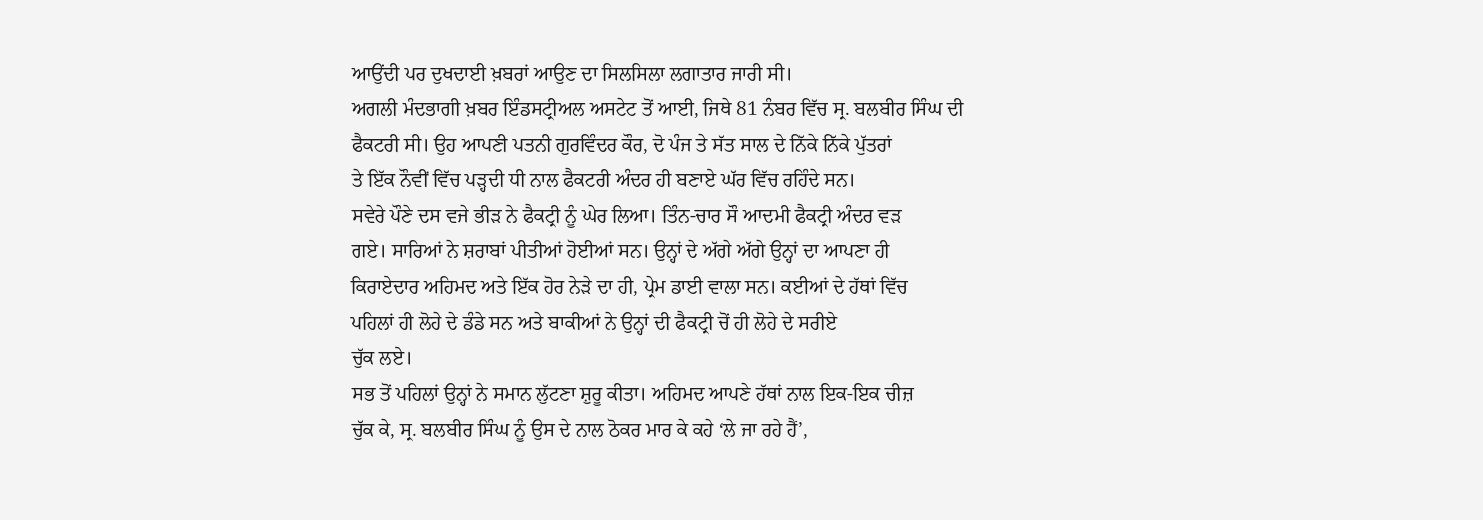ਆਉਂਦੀ ਪਰ ਦੁਖਦਾਈ ਖ਼ਬਰਾਂ ਆਉਣ ਦਾ ਸਿਲਸਿਲਾ ਲਗਾਤਾਰ ਜਾਰੀ ਸੀ।
ਅਗਲੀ ਮੰਦਭਾਗੀ ਖ਼ਬਰ ਇੰਡਸਟ੍ਰੀਅਲ ਅਸਟੇਟ ਤੋਂ ਆਈ, ਜਿਥੇ 81 ਨੰਬਰ ਵਿੱਚ ਸ੍ਰ. ਬਲਬੀਰ ਸਿੰਘ ਦੀ
ਫੈਕਟਰੀ ਸੀ। ਉਹ ਆਪਣੀ ਪਤਨੀ ਗੁਰਵਿੰਦਰ ਕੌਰ, ਦੋ ਪੰਜ ਤੇ ਸੱਤ ਸਾਲ ਦੇ ਨਿੱਕੇ ਨਿੱਕੇ ਪੁੱਤਰਾਂ
ਤੇ ਇੱਕ ਨੌਵੀਂ ਵਿੱਚ ਪੜ੍ਹਦੀ ਧੀ ਨਾਲ ਫੈਕਟਰੀ ਅੰਦਰ ਹੀ ਬਣਾਏ ਘੱਰ ਵਿੱਚ ਰਹਿੰਦੇ ਸਨ।
ਸਵੇਰੇ ਪੌਣੇ ਦਸ ਵਜੇ ਭੀੜ ਨੇ ਫੈਕਟ੍ਰੀ ਨੂੰ ਘੇਰ ਲਿਆ। ਤਿੰਨ-ਚਾਰ ਸੌ ਆਦਮੀ ਫੈਕਟ੍ਰੀ ਅੰਦਰ ਵੜ
ਗਏ। ਸਾਰਿਆਂ ਨੇ ਸ਼ਰਾਬਾਂ ਪੀਤੀਆਂ ਹੋਈਆਂ ਸਨ। ਉਨ੍ਹਾਂ ਦੇ ਅੱਗੇ ਅੱਗੇ ਉਨ੍ਹਾਂ ਦਾ ਆਪਣਾ ਹੀ
ਕਿਰਾਏਦਾਰ ਅਹਿਮਦ ਅਤੇ ਇੱਕ ਹੋਰ ਨੇੜੇ ਦਾ ਹੀ, ਪ੍ਰੇਮ ਡਾਈ ਵਾਲਾ ਸਨ। ਕਈਆਂ ਦੇ ਹੱਥਾਂ ਵਿੱਚ
ਪਹਿਲਾਂ ਹੀ ਲੋਹੇ ਦੇ ਡੰਡੇ ਸਨ ਅਤੇ ਬਾਕੀਆਂ ਨੇ ਉਨ੍ਹਾਂ ਦੀ ਫੈਕਟ੍ਰੀ ਚੋਂ ਹੀ ਲੋਹੇ ਦੇ ਸਰੀਏ
ਚੁੱਕ ਲਏ।
ਸਭ ਤੋਂ ਪਹਿਲਾਂ ਉਨ੍ਹਾਂ ਨੇ ਸਮਾਨ ਲੁੱਟਣਾ ਸ਼ੁਰੂ ਕੀਤਾ। ਅਹਿਮਦ ਆਪਣੇ ਹੱਥਾਂ ਨਾਲ ਇਕ-ਇਕ ਚੀਜ਼
ਚੁੱਕ ਕੇ, ਸ੍ਰ. ਬਲਬੀਰ ਸਿੰਘ ਨੂੰ ਉਸ ਦੇ ਨਾਲ ਠੋਕਰ ਮਾਰ ਕੇ ਕਹੇ ‘ਲੇ ਜਾ ਰਹੇ ਹੈਂ’,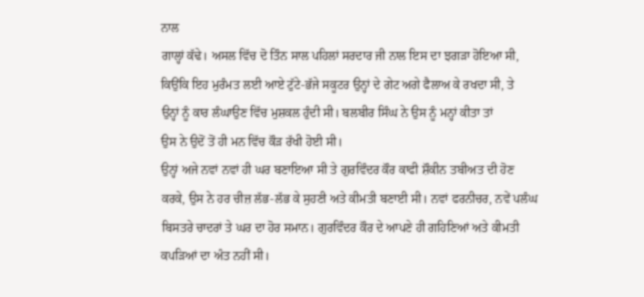ਨਾਲ
ਗਾਲ੍ਹਾਂ ਕੱਢੇ। ਅਸਲ ਵਿੱਚ ਦੋ ਤਿੰਨ ਸਾਲ ਪਹਿਲਾਂ ਸਰਦਾਰ ਜੀ ਨਾਲ ਇਸ ਦਾ ਝਗੜਾ ਹੋਇਆ ਸੀ,
ਕਿਉਂਕਿ ਇਹ ਮੁਰੰਮਤ ਲਈ ਆਏ ਟੁੱਟੇ-ਭੱਜੇ ਸਕੂਟਰ ਉਨ੍ਹਾਂ ਦੇ ਗੇਟ ਅਗੇ ਫੈਲਾਅ ਕੇ ਰਖਦਾ ਸੀ, ਤੇ
ਉਨ੍ਹਾਂ ਨੂੰ ਕਾਰ ਲੰਘਾਉਣ ਵਿੱਚ ਮੁਸ਼ਕਲ ਹੁੰਦੀ ਸੀ। ਬਲਬੀਰ ਸਿੰਘ ਨੇ ਉਸ ਨੂੰ ਮਨ੍ਹਾਂ ਕੀਤਾ ਤਾਂ
ਉਸ ਨੇ ਉਦੋਂ ਤੋਂ ਹੀ ਮਨ ਵਿੱਚ ਕੌੜ ਰੱਖੀ ਹੋਈ ਸੀ।
ਉਨ੍ਹਾਂ ਅਜੇ ਨਵਾਂ ਨਵਾਂ ਹੀ ਘਰ ਬਣਾਇਆ ਸੀ ਤੇ ਗੁਰਵਿੰਦਰ ਕੌਰ ਕਾਫੀ ਸ਼ੌਕੀਨ ਤਬੀਅਤ ਦੀ ਹੋਣ
ਕਰਕੇ, ਉਸ ਨੇ ਹਰ ਚੀਜ਼ ਲੱਭ-ਲੱਭ ਕੇ ਸੁਹਣੀ ਅਤੇ ਕੀਮਤੀ ਬਣਾਈ ਸੀ। ਨਵਾਂ ਫਰਨੀਚਰ, ਨਵੇਂ ਪਲੰਘ
ਬਿਸਤਰੇ ਚਾਦਰਾਂ ਤੇ ਘਰ ਦਾ ਹੋਰ ਸਮਾਨ। ਗੁਰਵਿੰਦਰ ਕੌਰ ਦੇ ਆਪਣੇ ਹੀ ਗਹਿਣਿਆਂ ਅਤੇ ਕੀਮਤੀ
ਕਪੜਿਆਂ ਦਾ ਅੰਤ ਨਹੀਂ ਸੀ।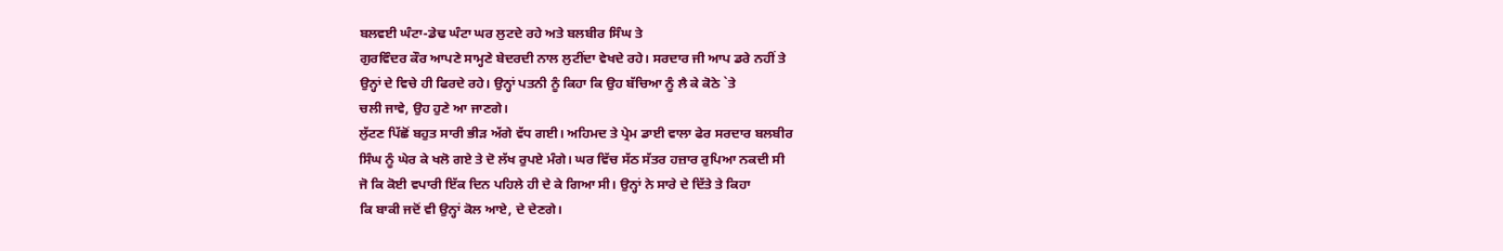ਬਲਵਈ ਘੰਟਾ-ਡੇਢ ਘੰਟਾ ਘਰ ਲੁਟਦੇ ਰਹੇ ਅਤੇ ਬਲਬੀਰ ਸਿੰਘ ਤੇ
ਗੁਰਵਿੰਦਰ ਕੌਰ ਆਪਣੇ ਸਾਮ੍ਹਣੇ ਬੇਦਰਦੀ ਨਾਲ ਲੁਟੀਂਦਾ ਵੇਖਦੇ ਰਹੇ। ਸਰਦਾਰ ਜੀ ਆਪ ਡਰੇ ਨਹੀਂ ਤੇ
ਉਨ੍ਹਾਂ ਦੇ ਵਿਚੇ ਹੀ ਫਿਰਦੇ ਰਹੇ। ਉਨ੍ਹਾਂ ਪਤਨੀ ਨੂੰ ਕਿਹਾ ਕਿ ਉਹ ਬੱਚਿਆ ਨੂੰ ਲੈ ਕੇ ਕੋਠੇ `ਤੇ
ਚਲੀ ਜਾਵੇ, ਉਹ ਹੁਣੇ ਆ ਜਾਣਗੇ।
ਲੁੱਟਣ ਪਿੱਛੋਂ ਬਹੁਤ ਸਾਰੀ ਭੀੜ ਅੱਗੇ ਵੱਧ ਗਈ। ਅਹਿਮਦ ਤੇ ਪ੍ਰੇਮ ਡਾਈ ਵਾਲਾ ਫੇਰ ਸਰਦਾਰ ਬਲਬੀਰ
ਸਿੰਘ ਨੂੰ ਘੇਰ ਕੇ ਖਲੋ ਗਏ ਤੇ ਦੋ ਲੱਖ ਰੁਪਏ ਮੰਗੇ। ਘਰ ਵਿੱਚ ਸੱਠ ਸੱਤਰ ਹਜ਼ਾਰ ਰੁਪਿਆ ਨਕਦੀ ਸੀ
ਜੋ ਕਿ ਕੋਈ ਵਪਾਰੀ ਇੱਕ ਦਿਨ ਪਹਿਲੇ ਹੀ ਦੇ ਕੇ ਗਿਆ ਸੀ। ਉਨ੍ਹਾਂ ਨੇ ਸਾਰੇ ਦੇ ਦਿੱਤੇ ਤੇ ਕਿਹਾ
ਕਿ ਬਾਕੀ ਜਦੋਂ ਵੀ ਉਨ੍ਹਾਂ ਕੋਲ ਆਏ, ਦੇ ਦੇਣਗੇ।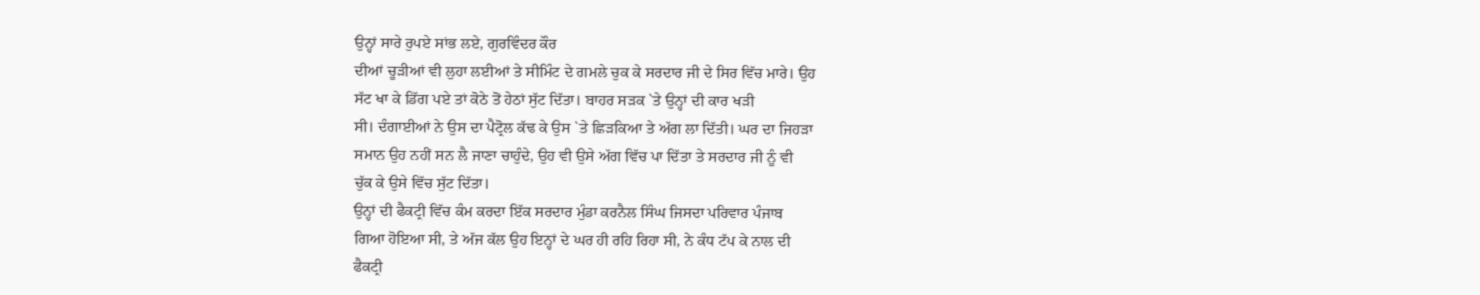ਉਨ੍ਹਾਂ ਸਾਰੇ ਰੁਪਏ ਸਾਂਭ ਲਏ, ਗੁਰਵਿੰਦਰ ਕੌਰ
ਦੀਆਂ ਚੂੜੀਆਂ ਵੀ ਲੁਹਾ ਲਈਆਂ ਤੇ ਸੀਮਿੰਟ ਦੇ ਗਮਲੇ ਚੁਕ ਕੇ ਸਰਦਾਰ ਜੀ ਦੇ ਸਿਰ ਵਿੱਚ ਮਾਰੇ। ਉਹ
ਸੱਟ ਖਾ ਕੇ ਡਿੱਗ ਪਏ ਤਾਂ ਕੋਠੇ ਤੋਂ ਹੇਠਾਂ ਸੁੱਟ ਦਿੱਤਾ। ਬਾਹਰ ਸੜਕ `ਤੇ ਉਨ੍ਹਾਂ ਦੀ ਕਾਰ ਖੜੀ
ਸੀ। ਦੰਗਾਈਆਂ ਨੇ ਉਸ ਦਾ ਪੈਟ੍ਰੋਲ ਕੱਢ ਕੇ ਉਸ `ਤੇ ਛਿੜਕਿਆ ਤੇ ਅੱਗ ਲਾ ਦਿੱਤੀ। ਘਰ ਦਾ ਜਿਹੜਾ
ਸਮਾਨ ਉਹ ਨਹੀਂ ਸਨ ਲੈ ਜਾਣਾ ਚਾਹੁੰਦੇ, ਉਹ ਵੀ ਉਸੇ ਅੱਗ ਵਿੱਚ ਪਾ ਦਿੱਤਾ ਤੇ ਸਰਦਾਰ ਜੀ ਨੂੰ ਵੀ
ਚੁੱਕ ਕੇ ਉਸੇ ਵਿੱਚ ਸੁੱਟ ਦਿੱਤਾ।
ਉਨ੍ਹਾਂ ਦੀ ਫੈਕਟ੍ਰੀ ਵਿੱਚ ਕੰਮ ਕਰਦਾ ਇੱਕ ਸਰਦਾਰ ਮੁੰਡਾ ਕਰਨੈਲ ਸਿੰਘ ਜਿਸਦਾ ਪਰਿਵਾਰ ਪੰਜਾਬ
ਗਿਆ ਹੋਇਆ ਸੀ, ਤੇ ਅੱਜ ਕੱਲ ਉਹ ਇਨ੍ਹਾਂ ਦੇ ਘਰ ਹੀ ਰਹਿ ਰਿਹਾ ਸੀ, ਨੇ ਕੰਧ ਟੱਪ ਕੇ ਨਾਲ ਦੀ
ਫੈਕਟ੍ਰੀ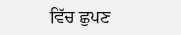ਵਿੱਚ ਛੁਪਣ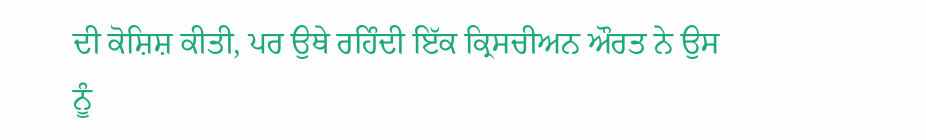ਦੀ ਕੋਸ਼ਿਸ਼ ਕੀਤੀ, ਪਰ ਉਥੇ ਰਹਿੰਦੀ ਇੱਕ ਕ੍ਰਿਸਚੀਅਨ ਔਰਤ ਨੇ ਉਸ ਨੂੰ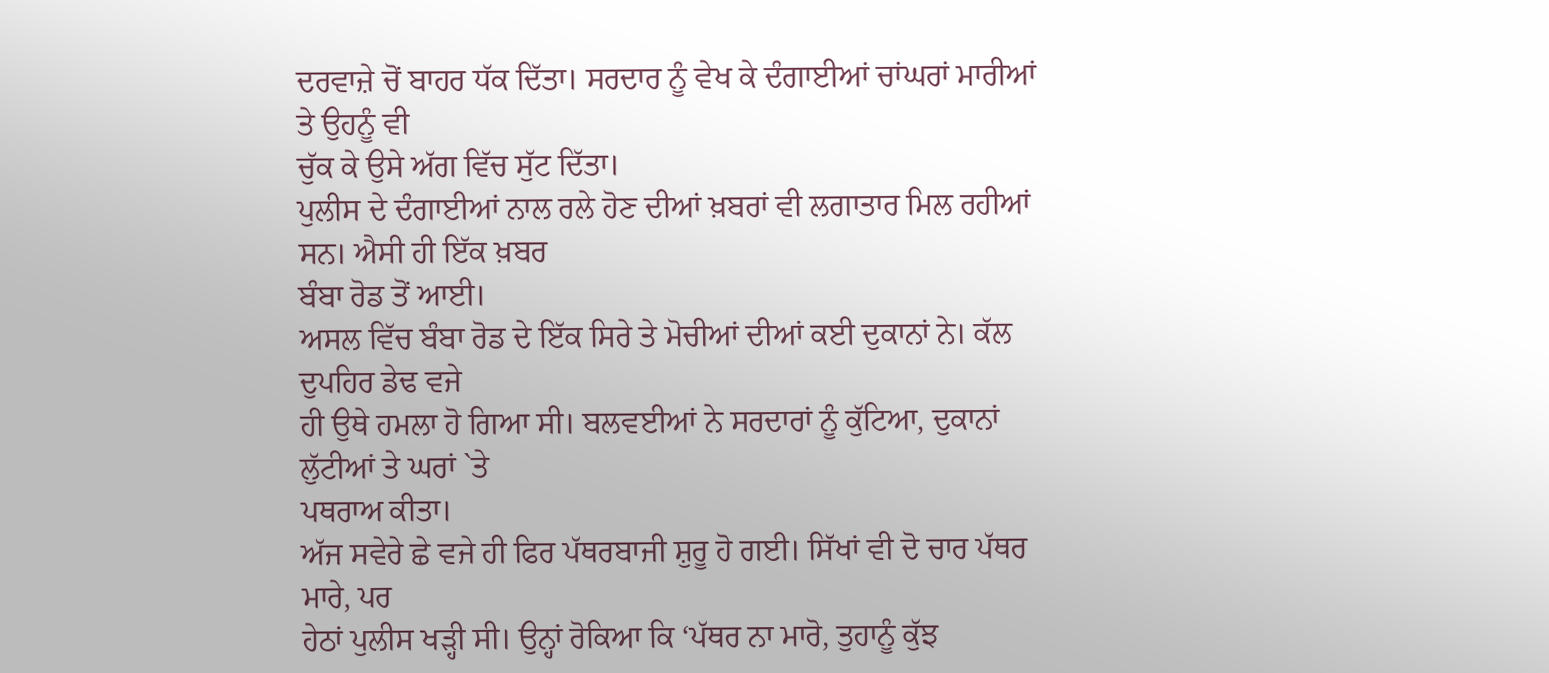ਦਰਵਾਜ਼ੇ ਚੋਂ ਬਾਹਰ ਧੱਕ ਦਿੱਤਾ। ਸਰਦਾਰ ਨੂੰ ਵੇਖ ਕੇ ਦੰਗਾਈਆਂ ਚਾਂਘਰਾਂ ਮਾਰੀਆਂ ਤੇ ਉਹਨੂੰ ਵੀ
ਚੁੱਕ ਕੇ ਉਸੇ ਅੱਗ ਵਿੱਚ ਸੁੱਟ ਦਿੱਤਾ।
ਪੁਲੀਸ ਦੇ ਦੰਗਾਈਆਂ ਨਾਲ ਰਲੇ ਹੋਣ ਦੀਆਂ ਖ਼ਬਰਾਂ ਵੀ ਲਗਾਤਾਰ ਮਿਲ ਰਹੀਆਂ ਸਨ। ਐਸੀ ਹੀ ਇੱਕ ਖ਼ਬਰ
ਬੰਬਾ ਰੋਡ ਤੋਂ ਆਈ।
ਅਸਲ ਵਿੱਚ ਬੰਬਾ ਰੋਡ ਦੇ ਇੱਕ ਸਿਰੇ ਤੇ ਮੋਚੀਆਂ ਦੀਆਂ ਕਈ ਦੁਕਾਨਾਂ ਨੇ। ਕੱਲ ਦੁਪਹਿਰ ਡੇਢ ਵਜੇ
ਹੀ ਉਥੇ ਹਮਲਾ ਹੋ ਗਿਆ ਸੀ। ਬਲਵਈਆਂ ਨੇ ਸਰਦਾਰਾਂ ਨੂੰ ਕੁੱਟਿਆ, ਦੁਕਾਨਾਂ ਲੁੱਟੀਆਂ ਤੇ ਘਰਾਂ `ਤੇ
ਪਥਰਾਅ ਕੀਤਾ।
ਅੱਜ ਸਵੇਰੇ ਛੇ ਵਜੇ ਹੀ ਫਿਰ ਪੱਥਰਬਾਜੀ ਸ਼ੁਰੂ ਹੋ ਗਈ। ਸਿੱਖਾਂ ਵੀ ਦੋ ਚਾਰ ਪੱਥਰ ਮਾਰੇ, ਪਰ
ਹੇਠਾਂ ਪੁਲੀਸ ਖੜ੍ਹੀ ਸੀ। ਉਨ੍ਹਾਂ ਰੋਕਿਆ ਕਿ ‘ਪੱਥਰ ਨਾ ਮਾਰੋ, ਤੁਹਾਨੂੰ ਕੁੱਝ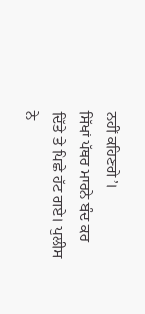ਨਹੀਂ ਕਹਿਣਗੇ’।
ਸਿੱਖਾਂ ਪੱਥਰ ਮਾਰਨੇ ਬੰਦ ਕਰ ਦਿੱਤੇ ਤੇ ਪਿਛੇ ਹੱਟ ਗਏ। ਪੁਲੀਸ ਨੇ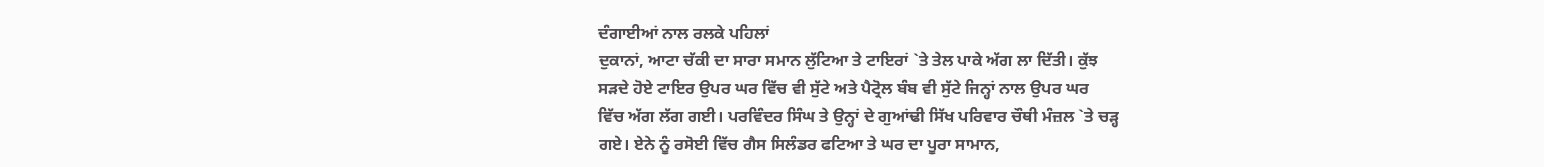ਦੰਗਾਈਆਂ ਨਾਲ ਰਲਕੇ ਪਹਿਲਾਂ
ਦੁਕਾਨਾਂ, ਆਟਾ ਚੱਕੀ ਦਾ ਸਾਰਾ ਸਮਾਨ ਲੁੱਟਿਆ ਤੇ ਟਾਇਰਾਂ `ਤੇ ਤੇਲ ਪਾਕੇ ਅੱਗ ਲਾ ਦਿੱਤੀ। ਕੁੱਝ
ਸੜਦੇ ਹੋਏ ਟਾਇਰ ਉਪਰ ਘਰ ਵਿੱਚ ਵੀ ਸੁੱਟੇ ਅਤੇ ਪੈਟ੍ਰੋਲ ਬੰਬ ਵੀ ਸੁੱਟੇ ਜਿਨ੍ਹਾਂ ਨਾਲ ਉਪਰ ਘਰ
ਵਿੱਚ ਅੱਗ ਲੱਗ ਗਈ। ਪਰਵਿੰਦਰ ਸਿੰਘ ਤੇ ਉਨ੍ਹਾਂ ਦੇ ਗੁਆਂਢੀ ਸਿੱਖ ਪਰਿਵਾਰ ਚੌਥੀ ਮੰਜ਼ਲ `ਤੇ ਚੜ੍ਹ
ਗਏ। ਏਨੇ ਨੂੰ ਰਸੋਈ ਵਿੱਚ ਗੈਸ ਸਿਲੰਡਰ ਫਟਿਆ ਤੇ ਘਰ ਦਾ ਪੂਰਾ ਸਾਮਾਨ,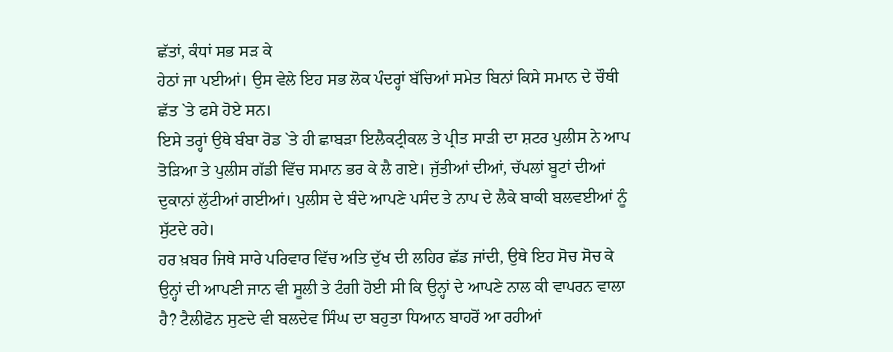ਛੱਤਾਂ, ਕੰਧਾਂ ਸਭ ਸੜ ਕੇ
ਹੇਠਾਂ ਜਾ ਪਈਆਂ। ਉਸ ਵੇਲੇ ਇਹ ਸਭ ਲੋਕ ਪੰਦਰ੍ਹਾਂ ਬੱਚਿਆਂ ਸਮੇਤ ਬਿਨਾਂ ਕਿਸੇ ਸਮਾਨ ਦੇ ਚੌਥੀ
ਛੱਤ `ਤੇ ਫਸੇ ਹੋਏ ਸਨ।
ਇਸੇ ਤਰ੍ਹਾਂ ਉਥੇ ਬੰਬਾ ਰੋਡ `ਤੇ ਹੀ ਛਾਬੜਾ ਇਲੈਕਟ੍ਰੀਕਲ ਤੇ ਪ੍ਰੀਤ ਸਾੜੀ ਦਾ ਸ਼ਟਰ ਪੁਲੀਸ ਨੇ ਆਪ
ਤੋੜਿਆ ਤੇ ਪੁਲੀਸ ਗੱਡੀ ਵਿੱਚ ਸਮਾਨ ਭਰ ਕੇ ਲੈ ਗਏ। ਜੁੱਤੀਆਂ ਦੀਆਂ, ਚੱਪਲਾਂ ਬੂਟਾਂ ਦੀਆਂ
ਦੁਕਾਨਾਂ ਲੁੱਟੀਆਂ ਗਈਆਂ। ਪੁਲੀਸ ਦੇ ਬੰਦੇ ਆਪਣੇ ਪਸੰਦ ਤੇ ਨਾਪ ਦੇ ਲੈਕੇ ਬਾਕੀ ਬਲਵਈਆਂ ਨੂੰ
ਸੁੱਟਦੇ ਰਹੇ।
ਹਰ ਖ਼ਬਰ ਜਿਥੇ ਸਾਰੇ ਪਰਿਵਾਰ ਵਿੱਚ ਅਤਿ ਦੁੱਖ ਦੀ ਲਹਿਰ ਛੱਡ ਜਾਂਦੀ, ਉਥੇ ਇਹ ਸੋਚ ਸੋਚ ਕੇ
ਉਨ੍ਹਾਂ ਦੀ ਆਪਣੀ ਜਾਨ ਵੀ ਸੂਲੀ ਤੇ ਟੰਗੀ ਹੋਈ ਸੀ ਕਿ ਉਨ੍ਹਾਂ ਦੇ ਆਪਣੇ ਨਾਲ ਕੀ ਵਾਪਰਨ ਵਾਲਾ
ਹੈ? ਟੈਲੀਫੋਨ ਸੁਣਦੇ ਵੀ ਬਲਦੇਵ ਸਿੰਘ ਦਾ ਬਹੁਤਾ ਧਿਆਨ ਬਾਹਰੋਂ ਆ ਰਹੀਆਂ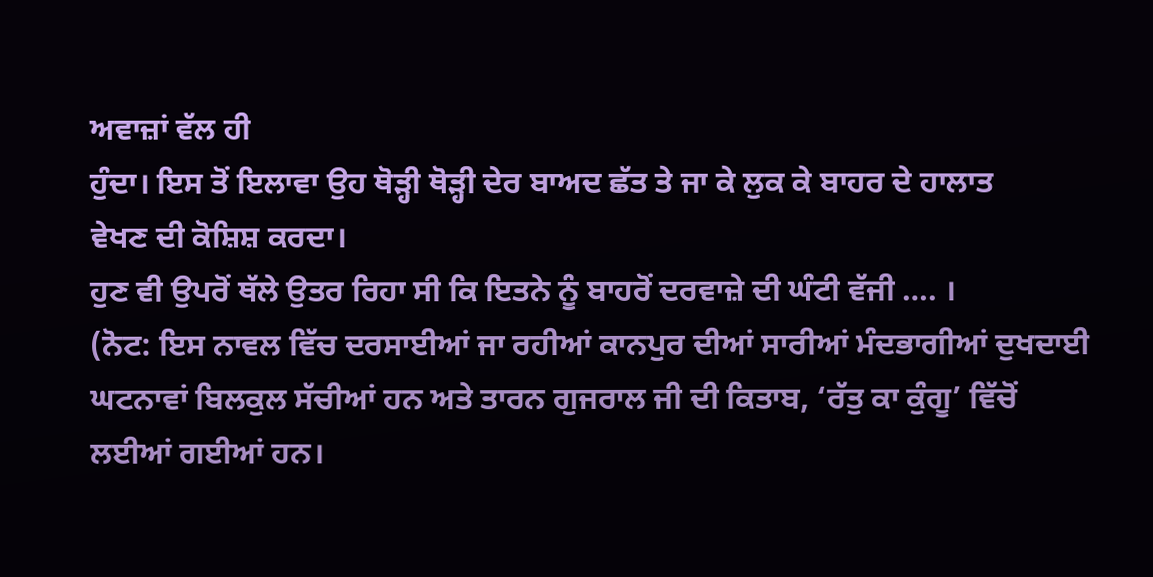ਅਵਾਜ਼ਾਂ ਵੱਲ ਹੀ
ਹੁੰਦਾ। ਇਸ ਤੋਂ ਇਲਾਵਾ ਉਹ ਥੋੜ੍ਹੀ ਥੋੜ੍ਹੀ ਦੇਰ ਬਾਅਦ ਛੱਤ ਤੇ ਜਾ ਕੇ ਲੁਕ ਕੇ ਬਾਹਰ ਦੇ ਹਾਲਾਤ
ਵੇਖਣ ਦੀ ਕੋਸ਼ਿਸ਼ ਕਰਦਾ।
ਹੁਣ ਵੀ ਉਪਰੋਂ ਥੱਲੇ ਉਤਰ ਰਿਹਾ ਸੀ ਕਿ ਇਤਨੇ ਨੂੰ ਬਾਹਰੋਂ ਦਰਵਾਜ਼ੇ ਦੀ ਘੰਟੀ ਵੱਜੀ …. ।
(ਨੋਟ: ਇਸ ਨਾਵਲ ਵਿੱਚ ਦਰਸਾਈਆਂ ਜਾ ਰਹੀਆਂ ਕਾਨਪੁਰ ਦੀਆਂ ਸਾਰੀਆਂ ਮੰਦਭਾਗੀਆਂ ਦੁਖਦਾਈ
ਘਟਨਾਵਾਂ ਬਿਲਕੁਲ ਸੱਚੀਆਂ ਹਨ ਅਤੇ ਤਾਰਨ ਗੁਜਰਾਲ ਜੀ ਦੀ ਕਿਤਾਬ, ‘ਰੱਤੁ ਕਾ ਕੁੰਗੂ’ ਵਿੱਚੋਂ
ਲਈਆਂ ਗਈਆਂ ਹਨ।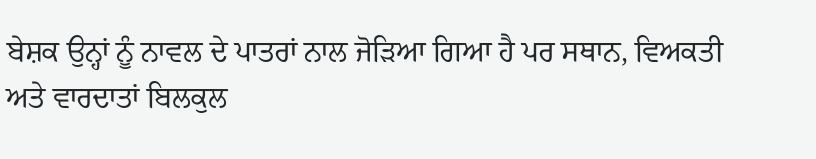ਬੇਸ਼ਕ ਉਨ੍ਹਾਂ ਨੂੰ ਨਾਵਲ ਦੇ ਪਾਤਰਾਂ ਨਾਲ ਜੋੜਿਆ ਗਿਆ ਹੈ ਪਰ ਸਥਾਨ, ਵਿਅਕਤੀ
ਅਤੇ ਵਾਰਦਾਤਾਂ ਬਿਲਕੁਲ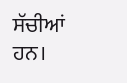ਸੱਚੀਆਂ ਹਨ।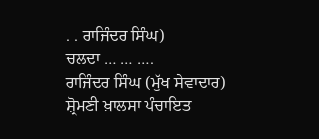. . ਰਾਜਿੰਦਰ ਸਿੰਘ)
ਚਲਦਾ … … ….
ਰਾਜਿੰਦਰ ਸਿੰਘ (ਮੁੱਖ ਸੇਵਾਦਾਰ)
ਸ਼੍ਰੋਮਣੀ ਖ਼ਾਲਸਾ ਪੰਚਾਇਤ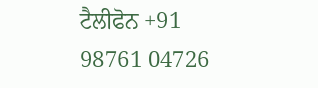ਟੈਲੀਫੋਨ +91 98761 04726